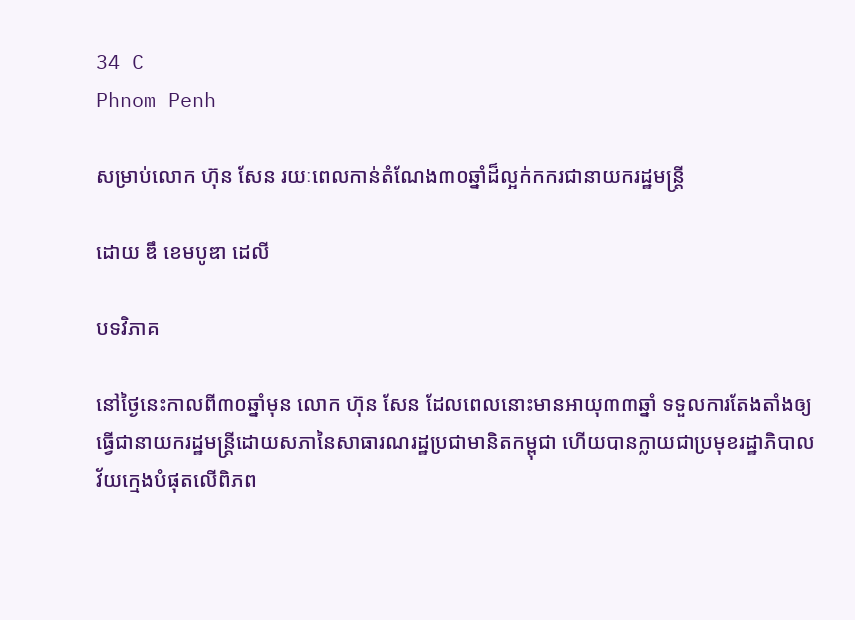34 C
Phnom Penh

សម្រាប់លោក ហ៊ុន សែន រយៈពេលកាន់តំណែង៣០ឆ្នាំដ៏ល្អក់កករជានាយករដ្ឋមន្ត្រី

ដោយ ឌឹ ខេមបូឌា ដេលី

បទវិភាគ

នៅថ្ងៃនេះកាលពី៣០ឆ្នាំមុន លោក ហ៊ុន សែន ដែលពេលនោះមានអាយុ៣៣ឆ្នាំ ទទួលការតែងតាំងឲ្យធ្វើជានាយករដ្ឋមន្ត្រីដោយសភានៃសាធារណរដ្ឋប្រជាមានិតកម្ពុជា ហើយបានក្លាយជាប្រមុខរដ្ឋាភិបាលវ័យក្មេងបំផុតលើពិភព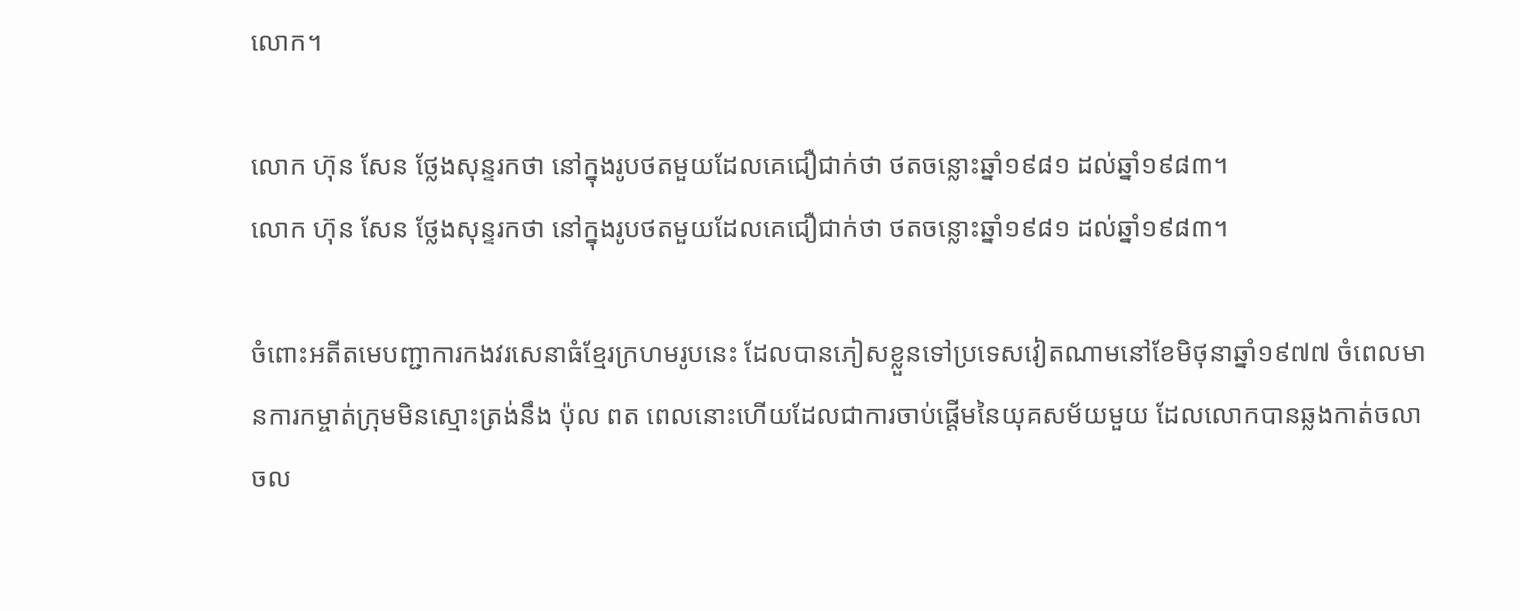លោក។

លោក ហ៊ុន សែន ថ្លែងសុន្ទរកថា នៅក្នុងរូបថតមួយដែលគេជឿជាក់ថា ថតចន្លោះឆ្នាំ១៩៨១ ដល់ឆ្នាំ១៩៨៣។
លោក ហ៊ុន សែន ថ្លែងសុន្ទរកថា នៅក្នុងរូបថតមួយដែលគេជឿជាក់ថា ថតចន្លោះឆ្នាំ១៩៨១ ដល់ឆ្នាំ១៩៨៣។

ចំពោះអតីតមេបញ្ជាការកងវរសេនាធំខ្មែរក្រហមរូបនេះ ដែលបានភៀសខ្លួនទៅប្រទេសវៀតណាមនៅខែមិថុនាឆ្នាំ១៩៧៧ ចំពេលមានការកម្ចាត់ក្រុមមិនស្មោះត្រង់នឹង ប៉ុល ពត ពេលនោះហើយដែលជាការចាប់ផ្តើមនៃយុគសម័យមួយ ដែលលោកបានឆ្លងកាត់ចលាចល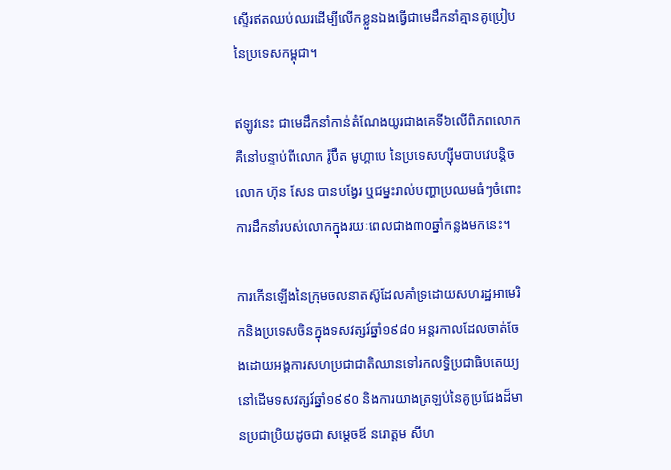ស្ទើរឥតឈប់ឈរដើម្បីលើកខ្លួនឯងធ្វើជាមេដឹកនាំគ្មានគូប្រៀបនៃប្រទេសកម្ពុជា។

ឥឡូវនេះ ជាមេដឹកនាំកាន់តំណែងយូរជាងគេទី៦លើពិភពលោក គឺនៅបន្ទាប់ពីលោក រ៉ូប៊ឺត មូហ្គាបេ នៃប្រទេសហ្ស៊ីមបាបវេបន្តិច លោក ហ៊ុន សែន បានបង្វែរ ឬជម្នះរាល់បញ្ហាប្រឈមធំៗចំពោះការដឹកនាំរបស់លោកក្នុងរយៈពេលជាង៣០ឆ្នាំកន្លងមកនេះ។

ការកើនឡើងនៃក្រុមចលនាតស៊ូដែលគាំទ្រដោយសហរដ្ឋអាមេរិកនិងប្រទេសចិនក្នុងទសវត្សរ៍ឆ្នាំ១៩៨០ អន្តរកាលដែលចាត់ចែងដោយអង្គការសហប្រជាជាតិឈានទៅរកលទ្ធិប្រជាធិបតេយ្យនៅដើមទសវត្សរ៍ឆ្នាំ១៩៩០ និងការយាងត្រឡប់នៃគូប្រជែងដ៏មានប្រជាប្រិយដូចជា សម្តេចឪ នរោត្តម សីហ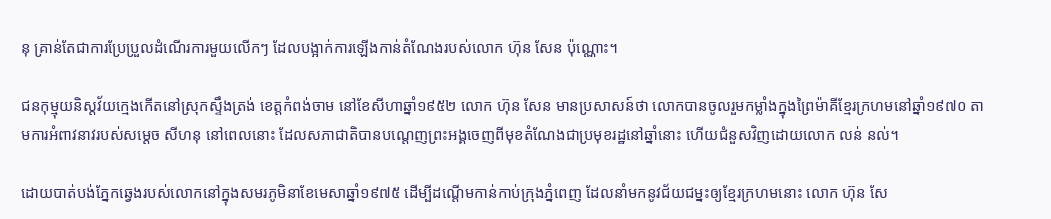នុ គ្រាន់តែជាការប្រែប្រួលដំណើរការមួយលើកៗ ដែលបង្អាក់ការឡើងកាន់តំណែងរបស់លោក ហ៊ុន សែន ប៉ុណ្ណោះ។

ជនកុម្មុយនិស្តវ័យក្មេងកើតនៅស្រុកស្ទឹងត្រង់ ខេត្តកំពង់ចាម នៅខែសីហាឆ្នាំ១៩៥២ លោក ហ៊ុន សែន មានប្រសាសន៍ថា លោកបានចូលរួមកម្លាំងក្នុងព្រៃម៉ាគីខ្មែរក្រហមនៅឆ្នាំ១៩៧០ តាមការអំពាវនាវរបស់សម្តេច សីហនុ នៅពេលនោះ ដែលសភាជាតិបានបណ្តេញព្រះអង្គចេញពីមុខតំណែងជាប្រមុខរដ្ឋនៅឆ្នាំនោះ ហើយជំនួសវិញដោយលោក លន់ នល់។

ដោយបាត់បង់ភ្នែកឆ្វេងរបស់លោកនៅក្នុងសមរភូមិនាខែមេសាឆ្នាំ១៩៧៥ ដើម្បីដណ្តើមកាន់កាប់ក្រុងភ្នំពេញ ដែលនាំមកនូវជ័យជម្នះឲ្យខ្មែរក្រហមនោះ លោក ហ៊ុន សែ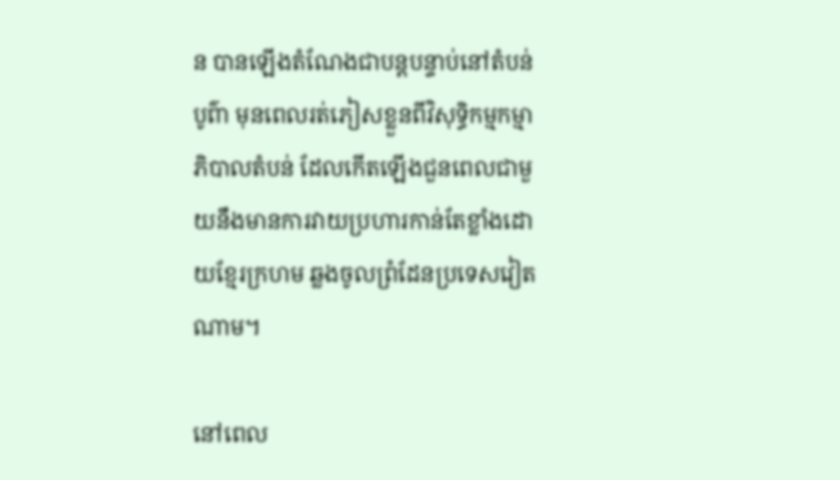ន បានឡើងតំណែងជាបន្តបន្ទាប់នៅតំបន់បូព៌ា មុនពេលរត់ភៀសខ្លួនពីវិសុទ្ធិកម្មកម្មាភិបាលតំបន់ ដែលកើតឡើងជួនពេលជាមួយនឹងមានការវាយប្រហារកាន់តែខ្លាំងដោយខ្មែរក្រហម ឆ្លងចូលព្រំដែនប្រទេសវៀតណាម។

នៅពេល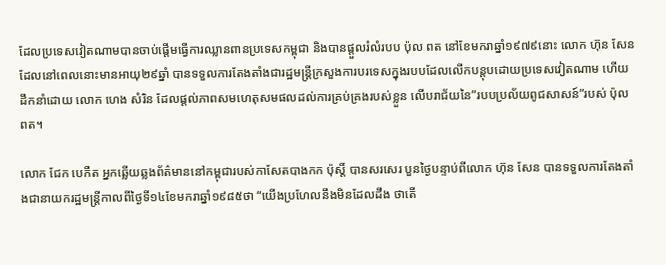ដែលប្រទេសវៀតណាមបានចាប់ផ្តើមធ្វើការឈ្លានពានប្រទេសកម្ពុជា និងបានផ្តួលរំលំរបប ប៉ុល ពត នៅខែមករាឆ្នាំ១៩៧៩នោះ លោក ហ៊ុន សែន ដែលនៅពេលនោះមានអាយុ២៩ឆ្នាំ បានទទួលការតែងតាំងជារដ្ឋមន្ត្រីក្រសួងការបរទេសក្នុងរបបដែលលើកបន្តុបដោយប្រទេសវៀតណាម ហើយដឹកនាំដោយ លោក ហេង សំរិន ដែលផ្តល់ភាពសមហេតុសមផលដល់ការគ្រប់គ្រងរបស់ខ្លួន លើបរាជ័យនៃ”របបប្រល័យពូជសាសន៍”របស់ ប៉ុល ពត។

លោក ជែក បេកឺត អ្នកឆ្លើយឆ្លងព័ត៌មាននៅកម្ពុជារបស់កាសែតបាងកក ប៉ុស្តិ៍ បានសរសេរ បួនថ្ងៃបន្ទាប់ពីលោក ហ៊ុន សែន បានទទួលការតែងតាំងជានាយករដ្ឋមន្ត្រីកាលពីថ្ងៃទី១៤ខែមករាឆ្នាំ១៩៨៥ថា “យើងប្រហែលនឹងមិនដែលដឹង ថាតើ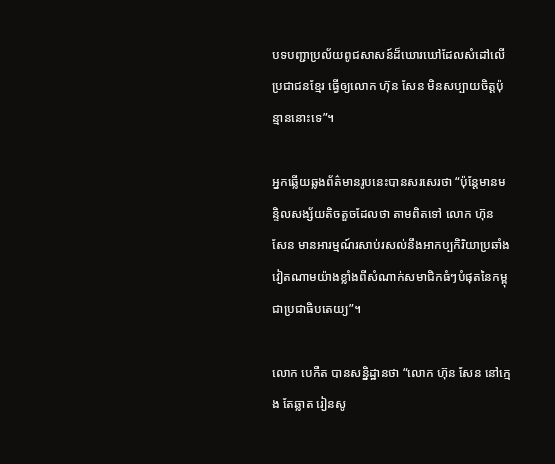បទបញ្ជាប្រល័យពូជសាសន៍ដ៏ឃោរឃៅដែលសំដៅលើប្រជាជនខ្មែរ ធ្វើឲ្យលោក ហ៊ុន សែន មិនសប្បាយចិត្តប៉ុន្មាននោះទេ”។

អ្នកឆ្លើយឆ្លងព័ត៌មានរូបនេះបានសរសេរថា “ប៉ុន្តែមានមន្ទិលសង្ស័យតិចតួចដែលថា តាមពិតទៅ លោក ហ៊ុន សែន មានអារម្មណ៍រសាប់រសល់នឹងអាកប្បកិរិយាប្រឆាំងវៀតណាមយ៉ាងខ្លាំងពីសំណាក់សមាជិកធំៗបំផុតនៃកម្ពុជាប្រជាធិបតេយ្យ”។

លោក បេកឺត បានសន្និដ្ឋានថា “លោក ហ៊ុន សែន នៅក្មេង តែឆ្លាត រៀនសូ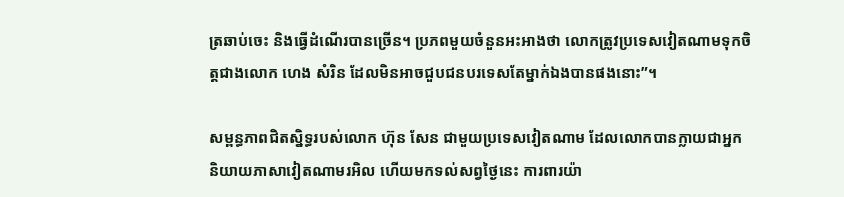ត្រឆាប់ចេះ និងធ្វើដំណើរបានច្រើន។ ប្រភពមួយចំនួនអះអាងថា លោកត្រូវប្រទេសវៀតណាមទុកចិត្តជាងលោក ហេង សំរិន ដែលមិនអាចជួបជនបរទេសតែម្នាក់ឯងបានផងនោះ”។

សម្ពន្ធភាពជិតស្និទ្ធរបស់លោក ហ៊ុន សែន ជាមួយប្រទេសវៀតណាម ដែលលោកបានក្លាយជាអ្នកនិយាយភាសាវៀតណាមរអិល ហើយមកទល់សព្វថ្ងៃនេះ ការពារយ៉ា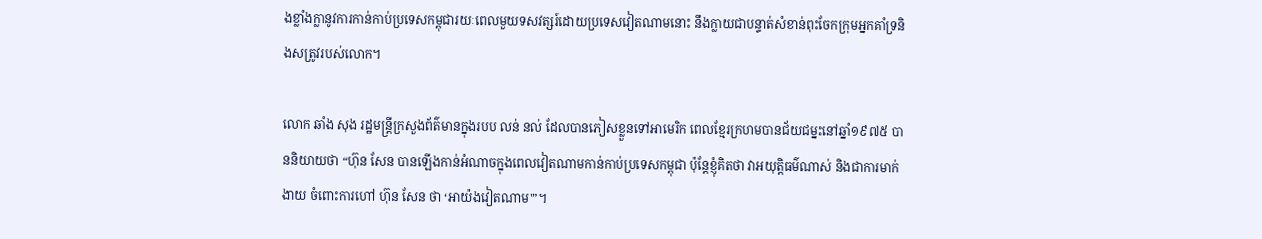ងខ្លាំងក្លានូវការកាន់កាប់ប្រទេសកម្ពុជារយៈពេលមួយទសវត្សរ៍ដោយប្រទេសវៀតណាមនោះ នឹងក្លាយជាបន្ទាត់សំខាន់ពុះចែកក្រុមអ្នកគាំទ្រនិងសត្រូវរបស់លោក។

លោក ឆាំង សុង រដ្ឋមន្ត្រីក្រសួងព័ត៌មានក្នុងរបប លន់ នល់ ដែលបានភៀសខ្លួនទៅអាមេរិក ពេលខ្មែរក្រហមបានជ័យជម្នះនៅឆ្នាំ១៩៧៥ បាននិយាយថា “ហ៊ុន សែន បានឡើងកាន់អំណាចក្នុងពេលវៀតណាមកាន់កាប់ប្រទេសកម្ពុជា ប៉ុន្តែខ្ញុំគិតថា វាអយុត្តិធម៌ណាស់ និងជាការមាក់ងាយ ចំពោះការហៅ ហ៊ុន សែន ថា ‘អាយ៉ងវៀតណាម'”។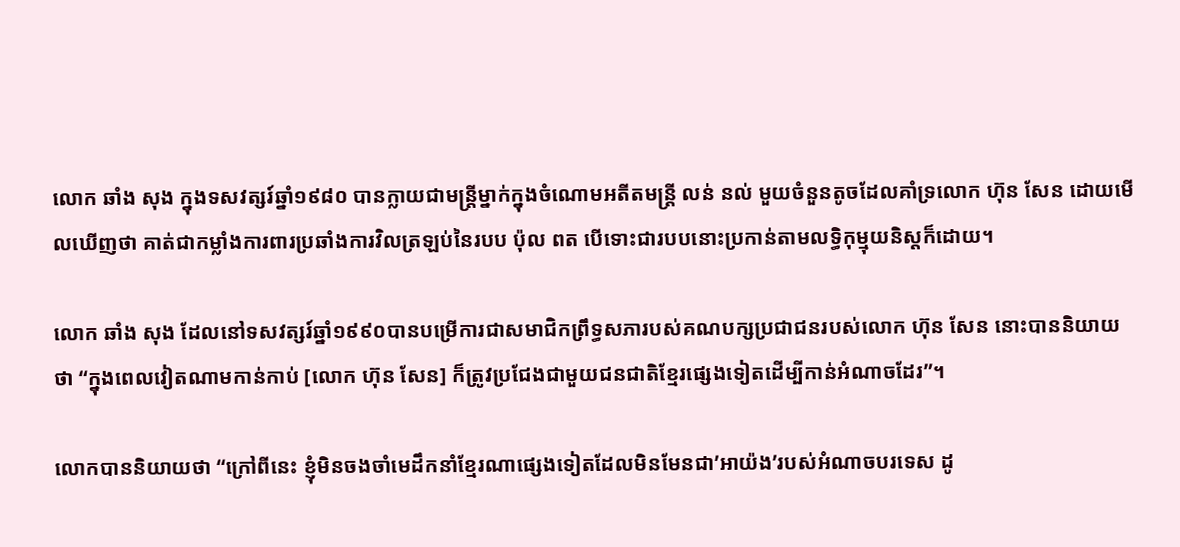លោក ឆាំង សុង ក្នុងទសវត្សរ៍ឆ្នាំ១៩៨០ បានក្លាយជាមន្ត្រីម្នាក់ក្នុងចំណោមអតីតមន្ត្រី លន់ នល់ មួយចំនួនតូចដែលគាំទ្រលោក ហ៊ុន សែន ដោយមើលឃើញថា គាត់ជាកម្លាំងការពារប្រឆាំងការវិលត្រឡប់នៃរបប ប៉ុល ពត បើទោះជារបបនោះប្រកាន់តាមលទ្ធិកុម្មុយនិស្តក៏ដោយ។

លោក ឆាំង សុង ដែលនៅទសវត្សរ៍ឆ្នាំ១៩៩០បានបម្រើការជាសមាជិកព្រឹទ្ធសភារបស់គណបក្សប្រជាជនរបស់លោក ហ៊ុន សែន នោះបាននិយាយថា “ក្នុងពេលវៀតណាមកាន់កាប់ [លោក ហ៊ុន សែន] ក៏ត្រូវប្រជែងជាមួយជនជាតិខ្មែរផ្សេងទៀតដើម្បីកាន់អំណាចដែរ”។

លោកបាននិយាយថា “ក្រៅពីនេះ ខ្ញុំមិនចងចាំមេដឹកនាំខ្មែរណាផ្សេងទៀតដែលមិនមែនជា’អាយ៉ង’របស់អំណាចបរទេស ដូ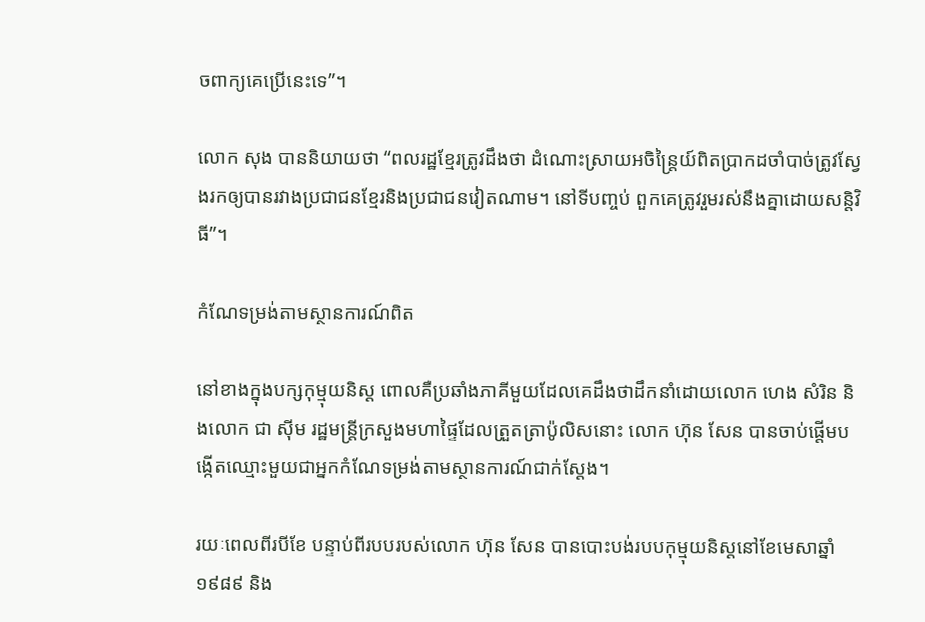ចពាក្យគេប្រើនេះទេ”។

លោក សុង បាននិយាយថា “ពលរដ្ឋខ្មែរត្រូវដឹងថា ដំណោះស្រាយអចិន្ត្រៃយ៍ពិតប្រាកដចាំបាច់ត្រូវស្វែងរកឲ្យបានរវាងប្រជាជនខ្មែរនិងប្រជាជនវៀតណាម។ នៅទីបញ្ចប់ ពួកគេត្រូវរួមរស់នឹងគ្នាដោយសន្តិវិធី”។

កំណែទម្រង់តាមស្ថានការណ៍ពិត

នៅខាងក្នុងបក្សកុម្មុយនិស្ត ពោលគឺប្រឆាំងភាគីមួយដែលគេដឹងថាដឹកនាំដោយលោក ហេង សំរិន និងលោក ជា ស៊ីម រដ្ឋមន្ត្រីក្រសួងមហាផ្ទៃដែលត្រួតត្រាប៉ូលិសនោះ លោក ហ៊ុន សែន បានចាប់ផ្តើមបង្កើតឈ្មោះមួយជាអ្នកកំណែទម្រង់តាមស្ថានការណ៍ជាក់ស្តែង។

រយៈពេលពីរបីខែ បន្ទាប់ពីរបបរបស់លោក ហ៊ុន សែន បានបោះបង់របបកុម្មុយនិស្តនៅខែមេសាឆ្នាំ១៩៨៩ និង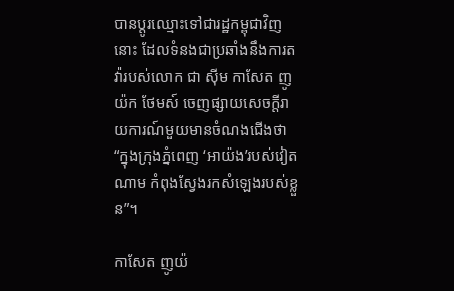បានប្តូរឈ្មោះទៅជារដ្ឋកម្ពុជាវិញនោះ ដែលទំនងជាប្រឆាំងនឹងការតវ៉ារបស់លោក ជា ស៊ីម កាសែត ញូយ៉ក ថែមស៍ ចេញផ្សាយសេចក្តីរាយការណ៍មួយមានចំណងជើងថា “ក្នុងក្រុងភ្នំពេញ ‘អាយ៉ង’របស់វៀតណាម កំពុងស្វែងរកសំឡេងរបស់ខ្លួន”។

កាសែត ញូយ៉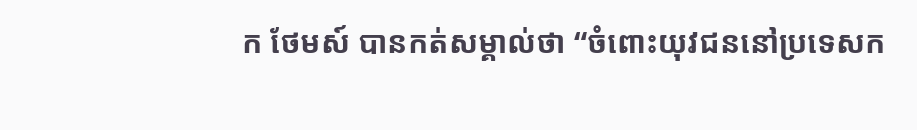ក ថែមស៍ បានកត់សម្គាល់ថា “ចំពោះយុវជននៅប្រទេសក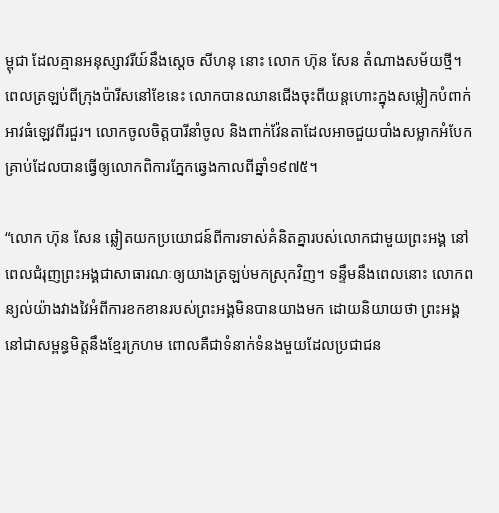ម្ពុជា ដែលគ្មានអនុស្សាវរីយ៍នឹងស្តេច សីហនុ នោះ លោក ហ៊ុន សែន តំណាងសម័យថ្មី។ ពេលត្រឡប់ពីក្រុងប៉ារីសនៅខែនេះ លោកបានឈានជើងចុះពីយន្តហោះក្នុងសម្លៀកបំពាក់អាវធំឡេវពីរជួរ។ លោកចូលចិត្តបារីនាំចូល និងពាក់វ៉ែនតាដែលអាចជួយបាំងសម្លាកអំបែកគ្រាប់ដែលបានធ្វើឲ្យលោកពិការភ្នែកឆ្វេងកាលពីឆ្នាំ១៩៧៥។

“លោក ហ៊ុន សែន ឆ្លៀតយកប្រយោជន៍ពីការទាស់គំនិតគ្នារបស់លោកជាមួយព្រះអង្គ នៅពេលជំរុញព្រះអង្គជាសាធារណៈឲ្យយាងត្រឡប់មកស្រុកវិញ។ ទន្ទឹមនឹងពេលនោះ លោកពន្យល់យ៉ាងវាងវៃអំពីការខកខានរបស់ព្រះអង្គមិនបានយាងមក ដោយនិយាយថា ព្រះអង្គនៅជាសម្ពន្ធមិត្តនឹងខ្មែរក្រហម ពោលគឺជាទំនាក់ទំនងមួយដែលប្រជាជន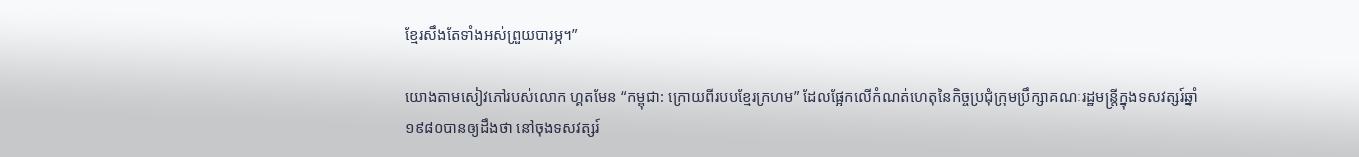ខ្មែរសឹងតែទាំងអស់ព្រួយបារម្ភ។”

យោងតាមសៀវភៅរបស់លោក ហ្គតមែន “កម្ពុជា: ក្រោយពីរបបខ្មែរក្រហម” ដែលផ្អែកលើកំណត់ហេតុនៃកិច្ចប្រជុំក្រុមប្រឹក្សាគណៈរដ្ឋមន្ត្រីក្នុងទសវត្សរ៍ឆ្នាំ១៩៨០បានឲ្យដឹងថា នៅចុងទសវត្សរ៍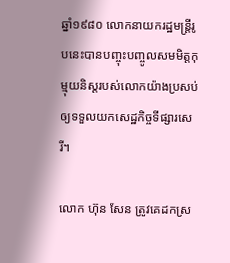ឆ្នាំ១៩៨០ លោកនាយករដ្ឋមន្ត្រីរូបនេះបានបញ្ចុះបញ្ចូលសមមិត្តកុម្មុយនិស្តរបស់លោកយ៉ាងប្រសប់ឲ្យទទួលយកសេដ្ឋកិច្ចទីផ្សារសេរី។

លោក ហ៊ុន សែន ត្រូវគេដកស្រ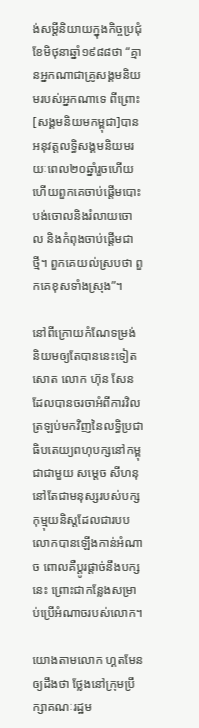ង់សម្តីនិយាយក្នុងកិច្ចប្រជុំខែមិថុនាឆ្នាំ១៩៨៨ថា “គ្មានអ្នកណាជាគ្រូសង្គមនិយមរបស់អ្នកណាទេ ពីព្រោះ[សង្គមនិយមកម្ពុជា]បានអនុវត្តលទ្ធិសង្គមនិយមរយៈពេល២០ឆ្នាំរួចហើយ ហើយពួកគេចាប់ផ្តើមបោះបង់ចោលនិងរំលាយចោល និងកំពុងចាប់ផ្តើមជាថ្មី។ ពួកគេយល់ស្របថា ពួកគេខុសទាំងស្រុង”។

នៅពីក្រោយកំណែទម្រង់និយមឲ្យតែបាននេះទៀតសោត លោក ហ៊ុន សែន ដែលបានចរចាអំពីការវិលត្រឡប់មកវិញនៃលទ្ធិប្រជាធិបតេយ្យពហុបក្សនៅកម្ពុជាជាមួយ សម្តេច សីហនុ នៅតែជាមនុស្សរបស់បក្សកុម្មុយនិស្តដែលជារបប លោកបានឡើងកាន់អំណាច ពោលគឺប្តូរផ្តាច់នឹងបក្សនេះ ព្រោះជាកន្លែងសម្រាប់ប្រើអំណាចរបស់លោក។

យោងតាមលោក ហ្គតមែន ឲ្យដឹងថា ថ្លែងនៅក្រុមប្រឹក្សាគណៈរដ្ឋម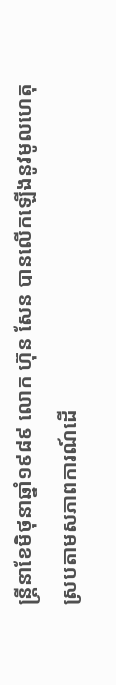ន្ត្រីនាខែមិថុនាឆ្នាំ១៩៨៩ លោក ហ៊ុន សែន បានលើកឡើងនូវមូលហេតុស្របតាមសភាពការណ៍ដើ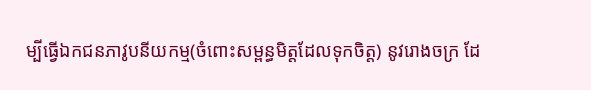ម្បីធ្វើឯកជនភាវូបនីយកម្ម(ចំពោះសម្ពន្ធមិត្តដែលទុកចិត្ត) នូវរោងចក្រ ដែ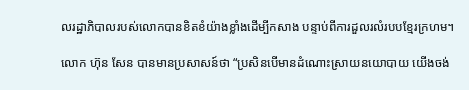លរដ្ឋាភិបាលរបស់លោកបានខិតខំយ៉ាងខ្លាំងដើម្បីកសាង បន្ទាប់ពីការដួលរលំរបបខ្មែរក្រហម។

លោក ហ៊ុន សែន បានមានប្រសាសន៍ថា “ប្រសិនបើមានដំណោះស្រាយនយោបាយ យើងចង់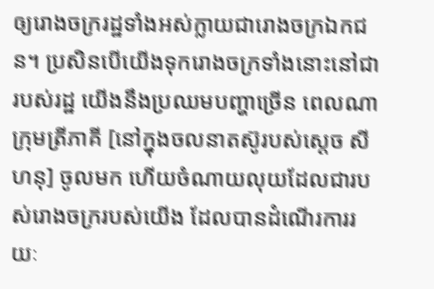ឲ្យរោងចក្ររដ្ឋទាំងអស់ក្លាយជារោងចក្រឯកជន។ ប្រសិនបើយើងទុករោងចក្រទាំងនោះនៅជារបស់រដ្ឋ យើងនឹងប្រឈមបញ្ហាច្រើន ពេលណាក្រុមត្រីភាគី [នៅក្នុងចលនាតស៊ូរបស់ស្តេច សីហនុ] ចូលមក ហើយចំណាយលុយដែលជារបស់រោងចក្ររបស់យើង ដែលបានដំណើរការរយៈ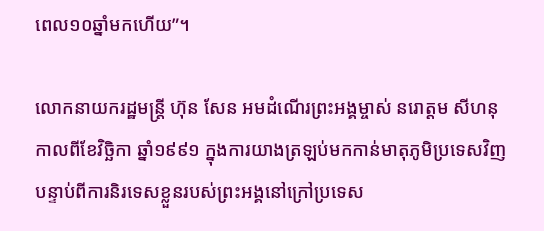ពេល១០ឆ្នាំមកហើយ”។

លោកនាយករដ្ឋមន្ត្រី ហ៊ុន សែន អមដំណើរព្រះអង្គម្ចាស់ នរោត្តម សីហនុ កាលពីខែវិច្ឆិកា ឆ្នាំ១៩៩១ ក្នុងការយាងត្រឡប់មកកាន់មាតុភូមិប្រទេសវិញ បន្ទាប់ពីការនិរទេសខ្លួនរបស់ព្រះអង្គនៅក្រៅប្រទេស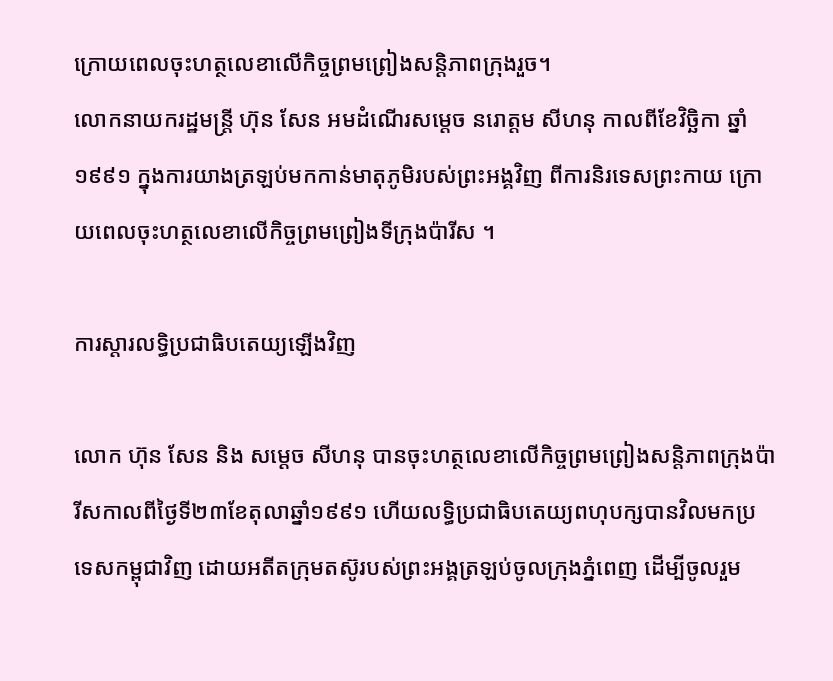ក្រោយពេលចុះហត្ថលេខាលើកិច្ចព្រមព្រៀងសន្តិភាពក្រុងរួច។
លោកនាយករដ្ឋមន្ត្រី ហ៊ុន សែន អមដំណើរសម្តេច នរោត្តម សីហនុ កាលពីខែវិច្ឆិកា ឆ្នាំ១៩៩១ ក្នុងការយាងត្រឡប់មកកាន់មាតុភូមិរបស់ព្រះអង្គវិញ ពីការនិរទេសព្រះកាយ ក្រោយពេលចុះហត្ថលេខាលើកិច្ចព្រមព្រៀងទីក្រុងប៉ារីស ។

ការស្តារលទ្ធិប្រជាធិបតេយ្យឡើងវិញ

លោក ហ៊ុន សែន និង សម្តេច សីហនុ បានចុះហត្ថលេខាលើកិច្ចព្រមព្រៀងសន្តិភាពក្រុងប៉ារីសកាលពីថ្ងៃទី២៣ខែតុលាឆ្នាំ១៩៩១ ហើយលទ្ធិប្រជាធិបតេយ្យពហុបក្សបានវិលមកប្រទេសកម្ពុជាវិញ ដោយអតីតក្រុមតស៊ូរបស់ព្រះអង្គត្រឡប់ចូលក្រុងភ្នំពេញ ដើម្បីចូលរួម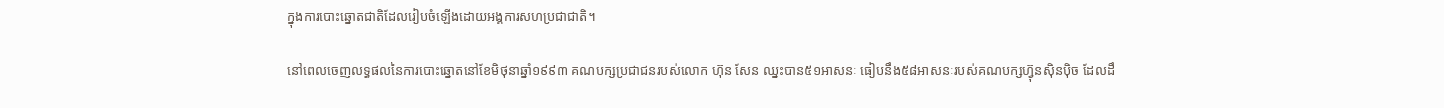ក្នុងការបោះឆ្នោតជាតិដែលរៀបចំឡើងដោយអង្គការសហប្រជាជាតិ។

នៅពេលចេញលទ្ធផលនៃការបោះឆ្នោតនៅខែមិថុនាឆ្នាំ១៩៩៣ គណបក្សប្រជាជនរបស់លោក ហ៊ុន សែន ឈ្នះបាន៥១អាសនៈ ធៀបនឹង៥៨អាសនៈរបស់គណបក្សហ៊្វុនស៊ិនប៉ិច ដែលដឹ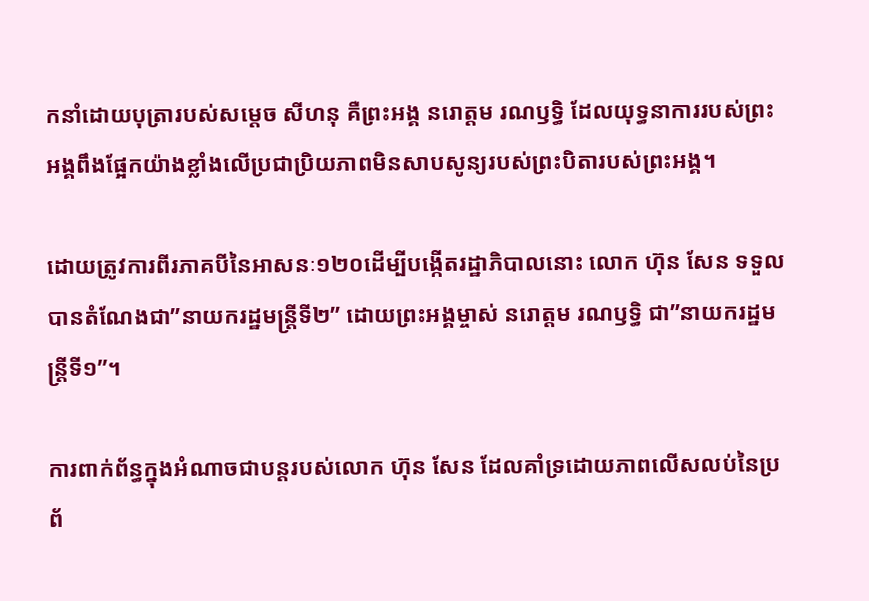កនាំដោយបុត្រារបស់សម្តេច សីហនុ គឺព្រះអង្គ នរោត្តម រណឫទ្ធិ ដែលយុទ្ធនាការរបស់ព្រះអង្គពឹងផ្អែកយ៉ាងខ្លាំងលើប្រជាប្រិយភាពមិនសាបសូន្យរបស់ព្រះបិតារបស់ព្រះអង្គ។

ដោយត្រូវការពីរភាគបីនៃអាសនៈ១២០ដើម្បីបង្កើតរដ្ឋាភិបាលនោះ លោក ហ៊ុន សែន ទទួលបានតំណែងជា”នាយករដ្ឋមន្ត្រីទី២” ដោយព្រះអង្គម្ចាស់ នរោត្តម រណឫទ្ធិ ជា”នាយករដ្ឋមន្ត្រីទី១”។

ការពាក់ព័ន្ធក្នុងអំណាចជាបន្តរបស់លោក ហ៊ុន សែន ដែលគាំទ្រដោយភាពលើសលប់នៃប្រព័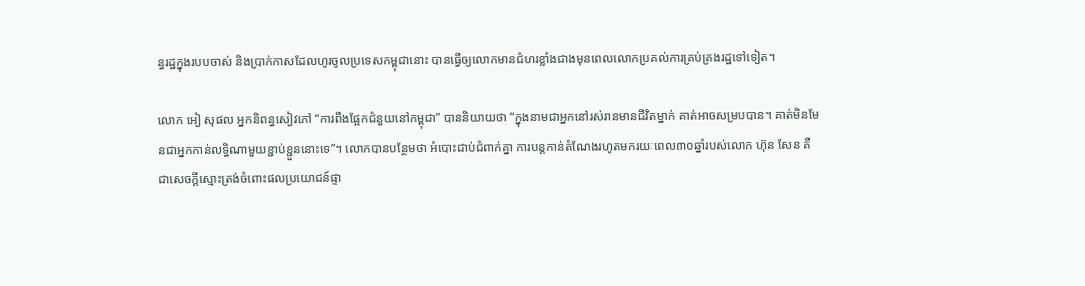ន្ធរដ្ឋក្នុងរបបចាស់ និងប្រាក់កាសដែលហូរចូលប្រទេសកម្ពុជានោះ បានធ្វើឲ្យលោកមានជំហរខ្លាំងជាងមុនពេលលោកប្រគល់ការគ្រប់គ្រងរដ្ឋទៅទៀត។

លោក អៀ សុផល អ្នកនិពន្ធសៀវភៅ “ការពឹងផ្អែកជំនួយនៅកម្ពុជា” បាននិយាយថា “ក្នុងនាមជាអ្នកនៅរស់រានមានជីវិតម្នាក់ គាត់អាចសម្របបាន។ គាត់មិនមែនជាអ្នកកាន់លទ្ធិណាមួយខ្ជាប់ខ្ជួននោះទេ”។ លោកបានបន្ថែមថា អំបោះជាប់ជំពាក់គ្នា ការបន្តកាន់តំណែងរហូតមករយៈពេល៣០ឆ្នាំរបស់លោក ហ៊ុន សែន គឺជាសេចក្តីស្មោះត្រង់ចំពោះផលប្រយោជន៍ផ្ទា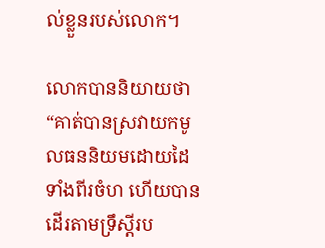ល់ខ្លួនរបស់លោក។

លោកបាននិយាយថា “គាត់បានស្រវាយកមូលធននិយមដោយដៃទាំងពីរចំហ ហើយបានដើរតាមទ្រឹស្តីរប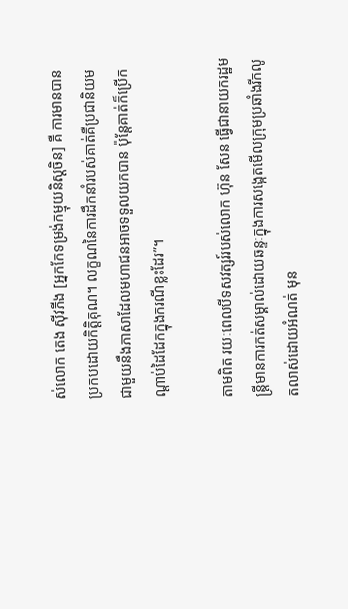ស់លោក តេង ស៊ីវភីង [អ្នកកែទម្រង់កម្មុយនិស្តចិន] គឺ ការមានបានប្រកបដោយកិត្តិគុណ។ លក្ខណនៃការដឹកនាំរបស់គាត់គឺប្រជានិយមជាមួយនឹងភាសាដែលមហាជនអាចទទួលយកបាន ប៉ុន្តែគាត់ក៏ប្រើកណ្តាប់ដៃដែកក្នុងករណីខ្លះដែរ”។

តាមពិត រយៈពេលបីទសវត្សរ៍របស់លោក ហ៊ុន សែន ធ្វើជានាយករដ្ឋមន្ត្រីមានការកត់សម្គាល់ដោយឆន្ទៈក្នុងការសង្កេតមើលក្រុមប្រឆាំងរីកលូតលាស់ដោយអំណត់ មុន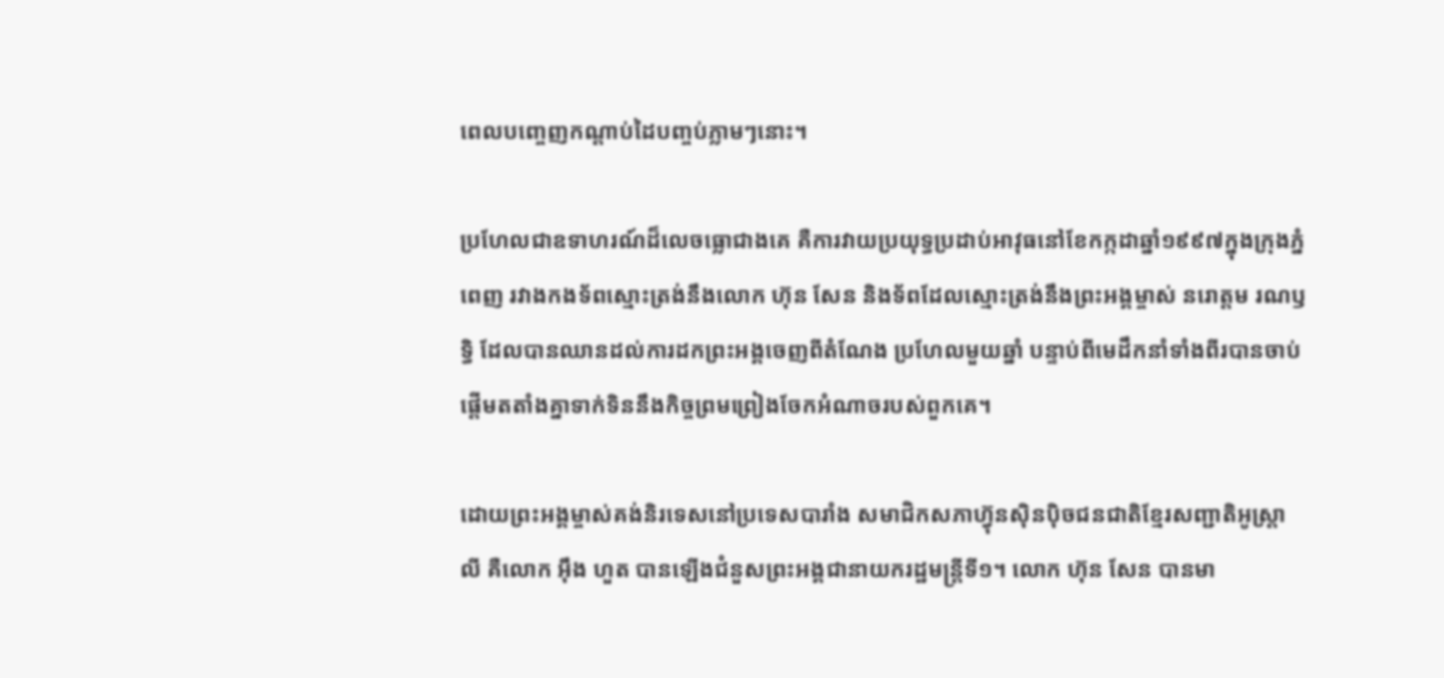ពេលបញ្ចេញកណ្តាប់ដៃបញ្ចប់ភ្លាមៗនោះ។

ប្រហែលជាឧទាហរណ៍ដ៏លេចធ្លោជាងគេ គឺការវាយប្រយុទ្ធប្រដាប់អាវុធនៅខែកក្កដាឆ្នាំ១៩៩៧ក្នុងក្រុងភ្នំពេញ រវាងកងទ័ពស្មោះត្រង់នឹងលោក ហ៊ុន សែន និងទ័ពដែលស្មោះត្រង់នឹងព្រះអង្គម្ចាស់ នរោត្តម រណឫទ្ធិ ដែលបានឈានដល់ការដកព្រះអង្គចេញពីតំណែង ប្រហែលមួយឆ្នាំ បន្ទាប់ពីមេដឹកនាំទាំងពីរបានចាប់ផ្តើមតតាំងគ្នាទាក់ទិននឹងកិច្ចព្រមព្រៀងចែកអំណាចរបស់ពួកគេ។

ដោយព្រះអង្គម្ចាស់គង់និរទេសនៅប្រទេសបារាំង សមាជិកសភាហ៊្វុនស៊ិនប៉ិចជនជាតិខ្មែរសញ្ជាតិអូស្ត្រាលី គឺលោក អុឹង ហួត បានឡើងជំនួសព្រះអង្គជានាយករដ្ឋមន្ត្រីទី១។ លោក ហ៊ុន សែន បានមា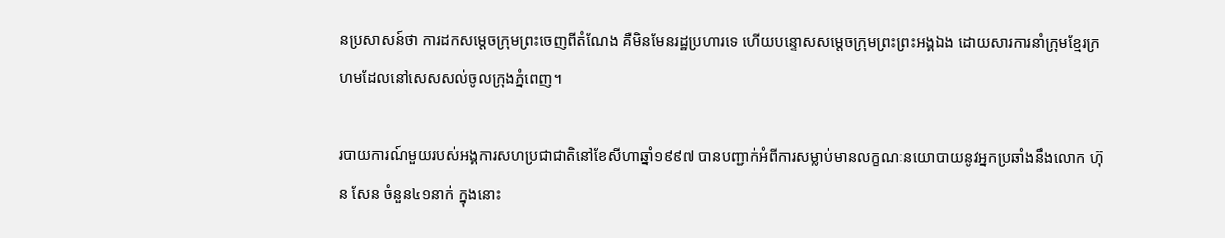នប្រសាសន៍ថា ការដកសម្តេចក្រុមព្រះចេញពីតំណែង គឺមិនមែនរដ្ឋប្រហារទេ ហើយបន្ទោសសម្តេចក្រុមព្រះព្រះអង្គឯង ដោយសារការនាំក្រុមខ្មែរក្រហមដែលនៅសេសសល់ចូលក្រុងភ្នំពេញ។

របាយការណ៍មួយរបស់អង្គការសហប្រជាជាតិនៅខែសីហាឆ្នាំ១៩៩៧ បានបញ្ជាក់អំពីការសម្លាប់មានលក្ខណៈនយោបាយនូវអ្នកប្រឆាំងនឹងលោក ហ៊ុន សែន ចំនួន៤១នាក់ ក្នុងនោះ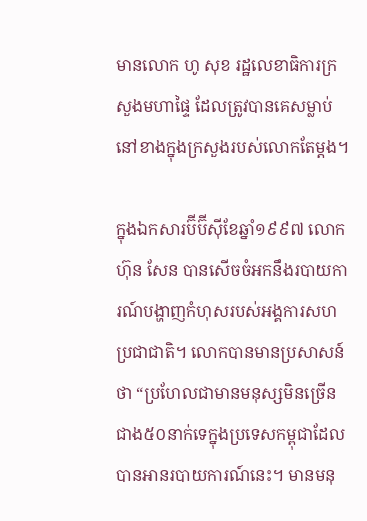មានលោក ហូ សុខ រដ្ឋលេខាធិការក្រសួងមហាផ្ទៃ ដែលត្រូវបានគេសម្លាប់នៅខាងក្នុងក្រសួងរបស់លោកតែម្តង។

ក្នុងឯកសារប៊ីប៊ីស៊ីខែឆ្នាំ១៩៩៧ លោក ហ៊ុន សែន បានសើចចំអកនឹងរបាយការណ៍បង្ហាញកំហុសរបស់អង្គការសហប្រជាជាតិ។ លោកបានមានប្រសាសន៍ថា “ប្រហែលជាមានមនុស្សមិនច្រើនជាង៥០នាក់ទេក្នុងប្រទេសកម្ពុជាដែលបានអានរបាយការណ៍នេះ។ មានមនុ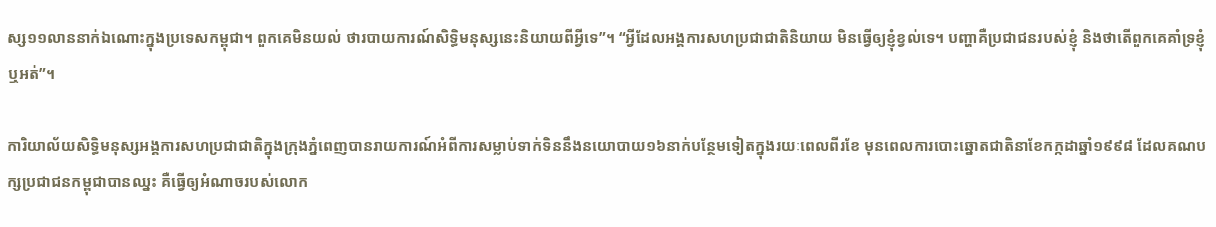ស្ស១១លាននាក់ឯណោះក្នុងប្រទេសកម្ពុជា។ ពួកគេមិនយល់ ថារបាយការណ៍សិទ្ធិមនុស្សនេះនិយាយពីអ្វីទេ”។ “អ្វីដែលអង្គការសហប្រជាជាតិនិយាយ មិនធ្វើឲ្យខ្ញុំខ្វល់ទេ។ បញ្ហាគឺប្រជាជនរបស់ខ្ញុំ និងថាតើពួកគេគាំទ្រខ្ញុំឬអត់”។

ការិយាល័យសិទ្ធិមនុស្សអង្គការសហប្រជាជាតិក្នុងក្រុងភ្នំពេញបានរាយការណ៍អំពីការសម្លាប់ទាក់ទិននឹងនយោបាយ១៦នាក់បន្ថែមទៀតក្នុងរយៈពេលពីរខែ មុនពេលការបោះឆ្នោតជាតិនាខែកក្កដាឆ្នាំ១៩៩៨ ដែលគណបក្សប្រជាជនកម្ពុជាបានឈ្នះ គឺធ្វើឲ្យអំណាចរបស់លោក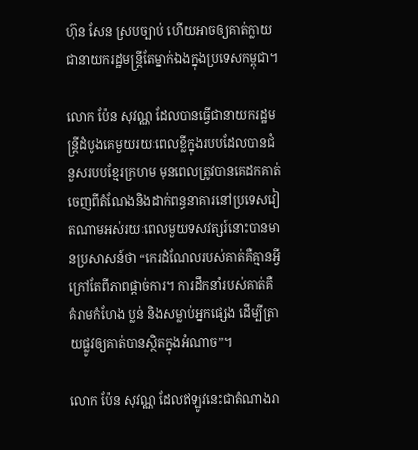ហ៊ុន សែន ស្របច្បាប់ ហើយអាចឲ្យគាត់ក្លាយជានាយករដ្ឋមន្ត្រីតែម្នាក់ឯងក្នុងប្រទេសកម្ពុជា។

លោក ប៉ែន សុវណ្ណ ដែលបានធ្វើជានាយករដ្ឋមន្ត្រីដំបូងគេមួយរយៈពេលខ្លីក្នុងរបបដែលបានជំនួសរបបខ្មែរក្រហម មុនពេលត្រូវបានគេដកគាត់ចេញពីតំណែងនិងដាក់ពន្ធនាគារនៅប្រទេសវៀតណាមអស់រយៈពេលមួយទសវត្សរ៍នោះបានមានប្រសាសន៍ថា “កេរដំណែលរបស់គាត់គឺគ្មានអ្វី ក្រៅតែពីភាពផ្តាច់ការ។ ការដឹកនាំរបស់គាត់គឺ គំរាមកំហែង ប្លន់ និងសម្លាប់អ្នកផ្សេង ដើម្បីត្រាយផ្លូវឲ្យគាត់បានស្ថិតក្នុងអំណាច”។

លោក ប៉ែន សុវណ្ណ ដែលឥឡូវនេះជាតំណាងរា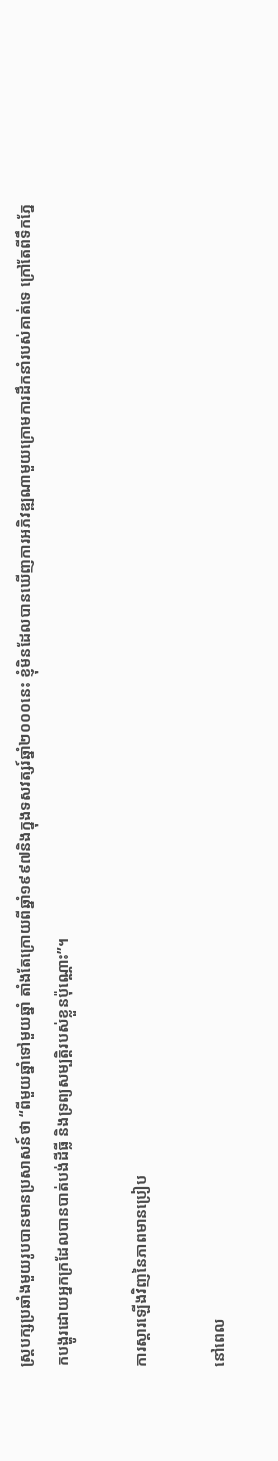ស្ត្របក្សប្រឆាំងមួយរូបបានមានប្រសាសន៍ថា “ពីមួយឆ្នាំទៅមួយឆ្នាំ តាំងតែក្រោយពីឆ្នាំ១៩៩៧និងក្នុងទសវត្សរ៍ឆ្នាំ២០០០នេះ ខ្ញុំមិនដែលបានឃើញការអភិវឌ្ឍណាមួយក្រោមការដឹកនាំរបស់គាត់ទេ ក្រៅតែពីទឹកភ្នែកបង្ហូរដោយអ្នកក្រដែលបានបាត់បង់ដីធ្លី និងទ្រព្យសម្បត្តិរបស់ខ្លួនប៉ុណ្ណោះ”។

ការស្តារឡើងវិញនៃភាពមានប្រៀប

នៅពេល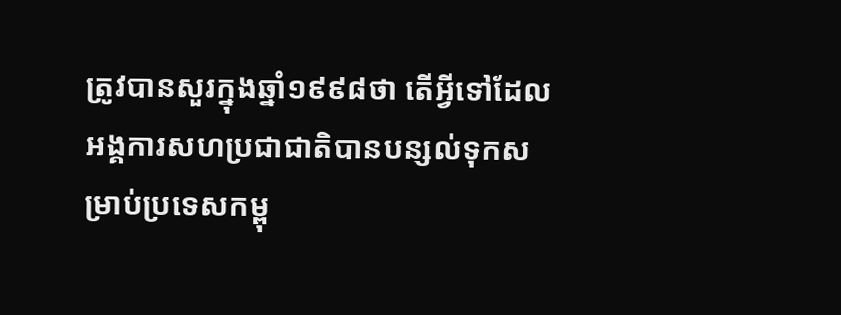ត្រូវបានសួរក្នុងឆ្នាំ១៩៩៨ថា តើអ្វីទៅដែលអង្គការសហប្រជាជាតិបានបន្សល់ទុកសម្រាប់ប្រទេសកម្ពុ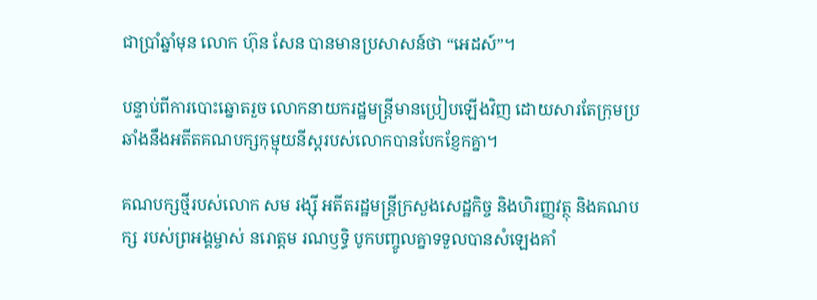ជាប្រាំឆ្នាំមុន លោក ហ៊ុន សែន បានមានប្រសាសន៍ថា “អេដស៍”។

បន្ទាប់ពីការបោះឆ្នោតរួច លោកនាយករដ្ឋមន្ត្រីមានប្រៀបឡើងវិញ ដោយសារតែក្រុមប្រឆាំងនឹងអតីតគណបក្សកុម្មុយនីស្តរបស់លោកបានបែកខ្ញែកគ្នា។

គណបក្សថ្មីរបស់លោក សម រង្ស៊ី អតីតរដ្ឋមន្ត្រីក្រសួងសេដ្ឋកិច្ច និងហិរញ្ញវត្ថុ និងគណបក្ស របស់ព្រអង្គម្ចាស់ នរោត្តម រណឫទ្ធិ បូកបញ្ចូលគ្នាទទួលបានសំឡេងគាំ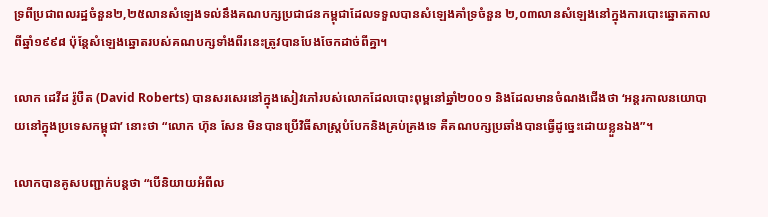ទ្រពីប្រជាពលរដ្ឋចំនួន២,២៥លានសំឡេងទល់នឹងគណបក្សប្រជាជនកម្ពុជាដែលទទួលបានសំឡេងគាំទ្រចំនួន ២,០៣លានសំឡេងនៅក្នុងការបោះឆ្នោតកាលពីឆ្នាំ១៩៩៨ ប៉ុន្តែសំឡេងឆ្នោតរបស់គណបក្សទាំងពីរនេះត្រូវបានបែងចែកដាច់ពីគ្នា។

លោក ដេវីដ រ៉ូបឺត (David Roberts) បានសរសេរនៅក្នុងសៀវភៅរបស់លោកដែលបោះពុម្ពនៅឆ្នាំ២០០១ និងដែលមានចំណងជើងថា ‘អន្តរកាលនយោបាយនៅក្នុងប្រទេសកម្ពុជា’ នោះថា “លោក ហ៊ុន សែន មិនបានប្រើវិធីសាស្ត្របំបែកនិងគ្រប់គ្រងទេ គឺគណបក្សប្រឆាំងបានធ្វើដូច្នេះដោយខ្លួនឯង”។

លោកបានគូសបញ្ជាក់បន្តថា “បើនិយាយអំពីល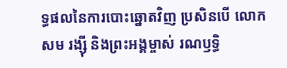ទ្ធផលនៃការបោះឆ្នោតវិញ ប្រសិនបើ លោក សម រង្ស៊ី និងព្រះអង្គម្ចាស់ រណឫទ្ធិ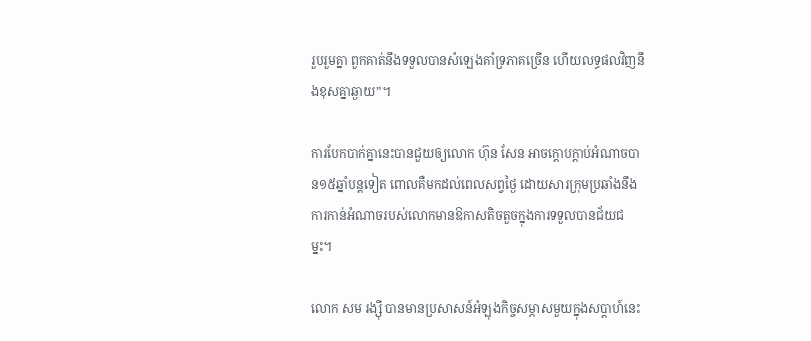រួបរួមគ្នា ពួកគាត់នឹងទទួលបានសំឡេងគាំទ្រភាគច្រើន ហើយលទ្ធផលវិញនឹងខុសគ្នាឆ្ងាយ”។

ការបែកបាក់គ្នានេះបានជួយឲ្យលោក ហ៊ុន សែន អាចក្តោបក្តាប់អំណាចបាន១៥ឆ្នាំបន្តទៀត ពោលគឺមកដល់ពេលសព្វថ្ងៃ ដោយសារក្រុមប្រឆាំងនឹងការកាន់អំណាចរបស់លោកមានឱកាសតិចតួចក្នុងការទទួលបានជ័យជម្នះ។

លោក សម រង្ស៊ី បានមានប្រសាសន៍អំឡុងកិច្ចសម្ភាសមួយក្នុងសប្តាហ៍នេះ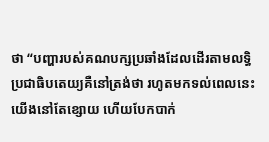ថា “បញ្ហារបស់គណបក្សប្រឆាំងដែលដើរតាមលទ្ធិប្រជាធិបតេយ្យគឺនៅត្រង់ថា រហូតមកទល់ពេលនេះ យើងនៅតែខ្សោយ ហើយបែកបាក់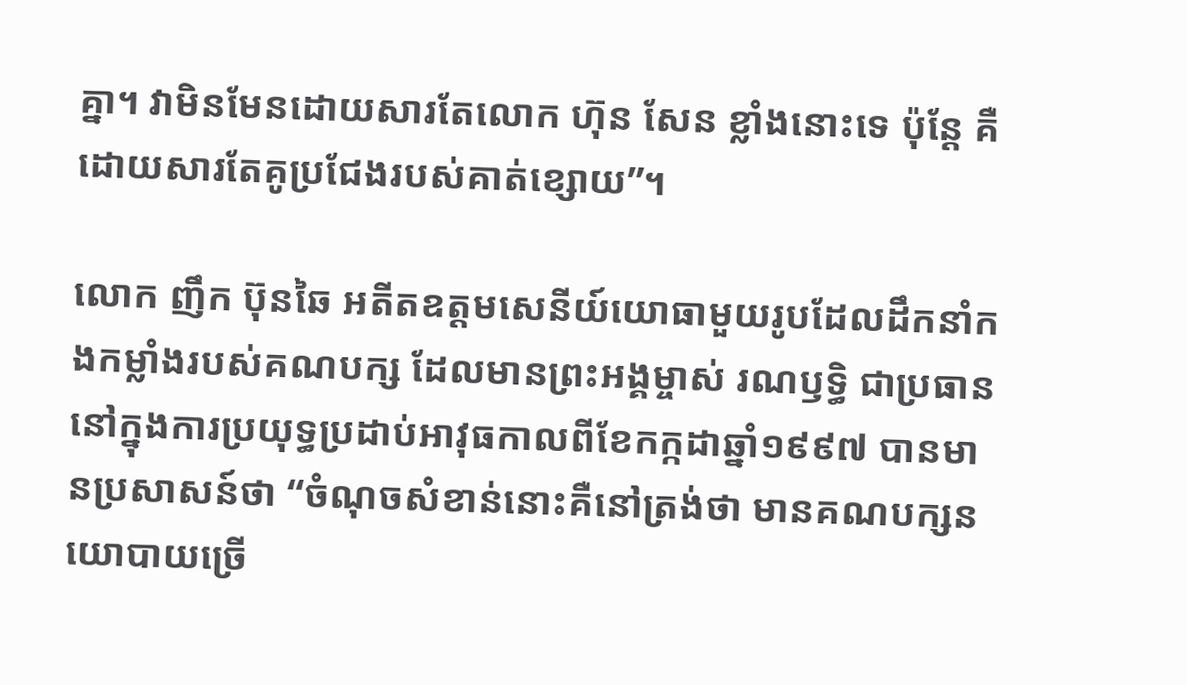គ្នា។ វាមិនមែនដោយសារតែលោក ហ៊ុន សែន ខ្លាំងនោះទេ ប៉ុន្តែ គឺដោយសារតែគូប្រជែងរបស់គាត់ខ្សោយ”។

លោក ញឹក ប៊ុនឆៃ អតីតឧត្តមសេនីយ៍យោធាមួយរូបដែលដឹកនាំកងកម្លាំងរបស់គណបក្ស ដែលមានព្រះអង្គម្ចាស់ រណឫទ្ធិ ជាប្រធាននៅក្នុងការប្រយុទ្ធប្រដាប់អាវុធកាលពីខែកក្កដាឆ្នាំ១៩៩៧ បានមានប្រសាសន៍ថា “ចំណុចសំខាន់នោះគឺនៅត្រង់ថា មានគណបក្សនយោបាយច្រើ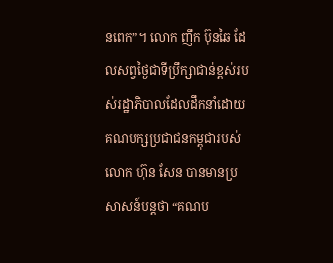នពេក”។ លោក ញឹក ប៊ុនឆៃ ដែលសព្វថ្ងៃជាទីប្រឹក្សាជាន់ខ្ពស់របស់រដ្ឋាភិបាលដែលដឹកនាំដោយគណបក្សប្រជាជនកម្ពុជារបស់លោក ហ៊ុន សែន បានមានប្រសាសន៍បន្តថា “គណប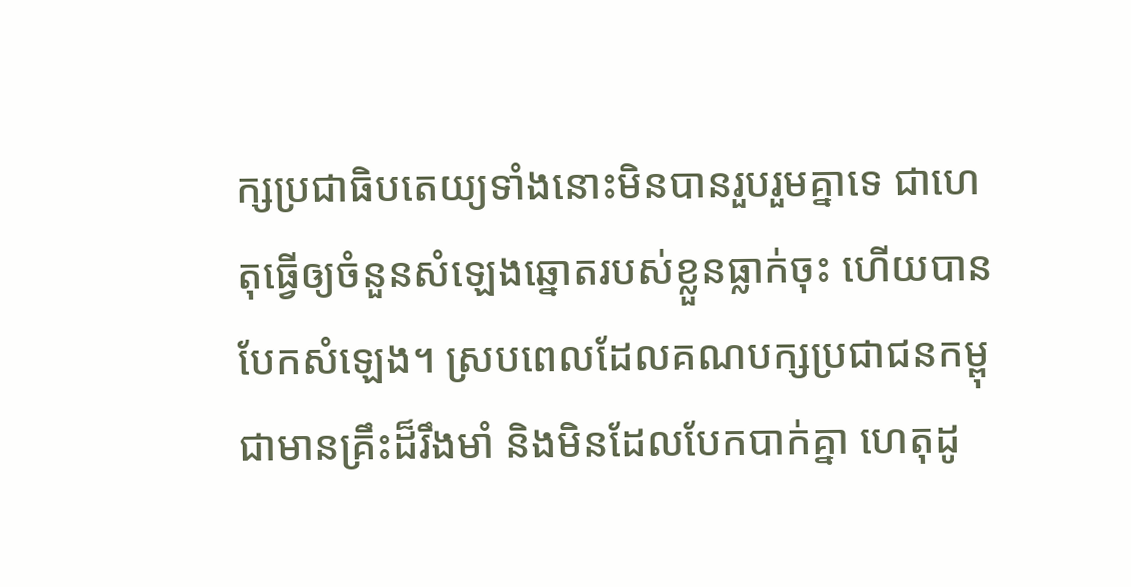ក្សប្រជាធិបតេយ្យទាំងនោះមិនបានរួបរួមគ្នាទេ ជាហេតុធ្វើឲ្យចំនួនសំឡេងឆ្នោតរបស់ខ្លួនធ្លាក់ចុះ ហើយបានបែកសំឡេង។ ស្របពេលដែលគណបក្សប្រជាជនកម្ពុជាមានគ្រឹះដ៏រឹងមាំ និងមិនដែលបែកបាក់គ្នា ហេតុដូ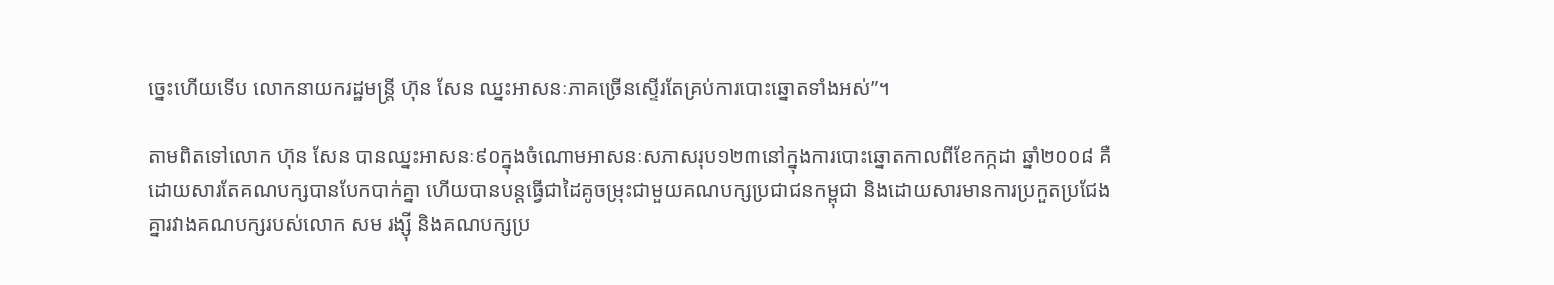ច្នេះហើយទើប លោកនាយករដ្ឋមន្ត្រី ហ៊ុន សែន ឈ្នះអាសនៈភាគច្រើនស្ទើរតែគ្រប់ការបោះឆ្នោតទាំងអស់”។

តាមពិតទៅលោក ហ៊ុន សែន បានឈ្នះអាសនៈ៩០ក្នុងចំណោមអាសនៈសភាសរុប១២៣នៅក្នុងការបោះឆ្នោតកាលពីខែកក្កដា ឆ្នាំ២០០៨ គឺដោយសារតែគណបក្សបានបែកបាក់គ្នា ហើយបានបន្តធ្វើជាដៃគូចម្រុះជាមួយគណបក្សប្រជាជនកម្ពុជា និងដោយសារមានការប្រកួតប្រជែងគ្នារវាងគណបក្សរបស់លោក សម រង្ស៊ី និងគណបក្សប្រ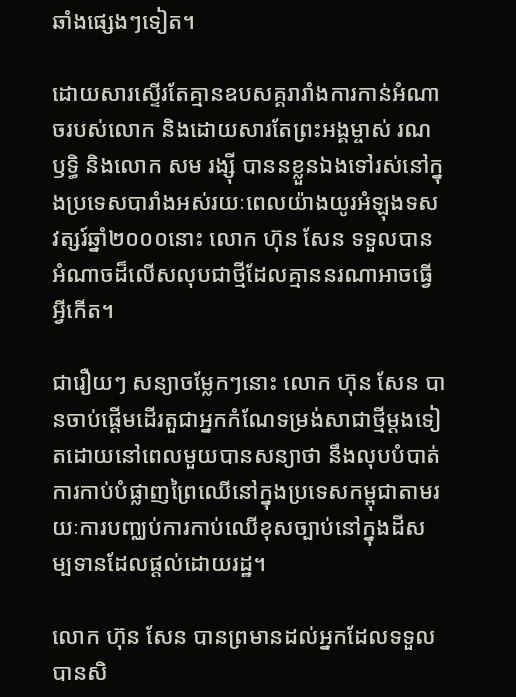ឆាំងផ្សេងៗទៀត។

ដោយសារស្ទើរតែគ្មានឧបសគ្គរារាំងការកាន់អំណាចរបស់លោក និងដោយសារតែព្រះអង្គម្ចាស់ រណឫទ្ធិ និងលោក សម រង្ស៊ី បាននខ្លួនឯងទៅរស់នៅក្នុងប្រទេសបារាំងអស់រយៈពេលយ៉ាងយូរអំឡុងទសវត្សរ៍ឆ្នាំ២០០០នោះ លោក ហ៊ុន សែន ទទួលបានអំណាចដ៏លើសលុបជាថ្មីដែលគ្មាននរណាអាចធ្វើអ្វីកើត។

ជារឿយៗ សន្យាចម្លែកៗនោះ លោក ហ៊ុន សែន បានចាប់ផ្តើមដើរតួជាអ្នកកំណែទម្រង់សាជាថ្មីម្តងទៀតដោយនៅពេលមួយបានសន្យាថា នឹងលុបបំបាត់ការកាប់បំផ្លាញព្រៃឈើនៅក្នុងប្រទេសកម្ពុជាតាមរយៈការបញ្ឈប់ការកាប់ឈើខុសច្បាប់នៅក្នុងដីសម្បទានដែលផ្តល់ដោយរដ្ឋ។

លោក ហ៊ុន សែន បានព្រមានដល់អ្នកដែលទទួលបានសិ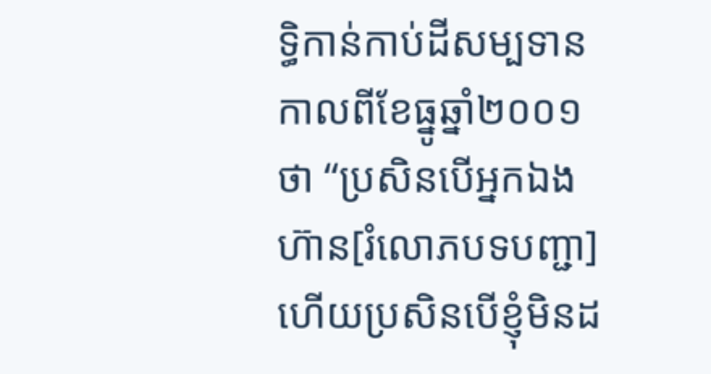ទ្ធិកាន់កាប់ដីសម្បទានកាលពីខែធ្នូឆ្នាំ២០០១ថា “ប្រសិនបើអ្នកឯងហ៊ាន[រំលោភបទបញ្ជា] ហើយប្រសិនបើខ្ញុំមិនដ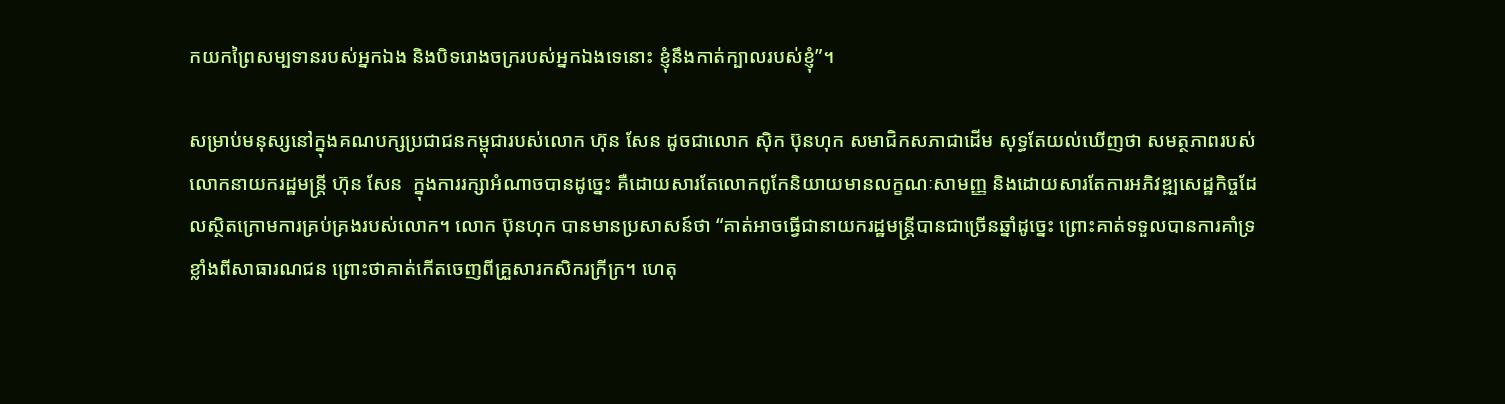កយកព្រៃសម្បទានរបស់អ្នកឯង និងបិទរោងចក្ររបស់អ្នកឯងទេនោះ ខ្ញុំនឹងកាត់ក្បាលរបស់ខ្ញុំ”។

សម្រាប់មនុស្សនៅក្នុងគណបក្សប្រជាជនកម្ពុជារបស់លោក ហ៊ុន សែន ដូចជាលោក ស៊ិក ប៊ុនហុក សមាជិកសភាជាដើម សុទ្ធតែយល់ឃើញថា សមត្ថភាពរបស់លោកនាយករដ្ឋមន្ត្រី ហ៊ុន សែន  ក្នុងការរក្សាអំណាចបានដូច្នេះ គឺដោយសារតែលោកពូកែនិយាយមានលក្ខណៈសាមញ្ញ និងដោយសារតែការអភិវឌ្ឍសេដ្ឋកិច្ចដែលស្ថិតក្រោមការគ្រប់គ្រងរបស់លោក។ លោក ប៊ុនហុក បានមានប្រសាសន៍ថា “គាត់អាចធ្វើជានាយករដ្ឋមន្ត្រីបានជាច្រើនឆ្នាំដូច្នេះ ព្រោះគាត់ទទួលបានការគាំទ្រខ្លាំងពីសាធារណជន ព្រោះថាគាត់កើតចេញពីគ្រួសារកសិករក្រីក្រ។ ហេតុ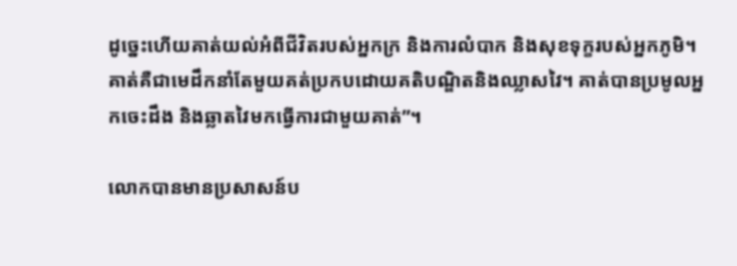ដូច្នេះហើយគាត់យល់អំពីជីវិតរបស់អ្នកក្រ និងការលំបាក និងសុខទុក្ខរបស់អ្នកភូមិ។ គាត់គឺជាមេដឹកនាំតែមួយគត់ប្រកបដោយគតិបណ្ឌិតនិងឈ្លាសវៃ។ គាត់បានប្រមូលអ្នកចេះដឹង និងឆ្លាតវៃមកធ្វើការជាមួយគាត់”។

លោកបានមានប្រសាសន៍ប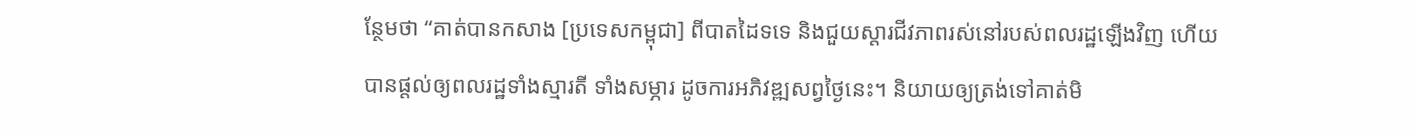ន្ថែមថា “គាត់បានកសាង [ប្រទេសកម្ពុជា] ពីបាតដៃទទេ និងជួយស្តារជីវភាពរស់នៅរបស់ពលរដ្ឋឡើងវិញ ហើយបានផ្តល់ឲ្យពលរដ្ឋទាំងស្មារតី ទាំងសម្ភារ ដូចការអភិវឌ្ឍសព្វថ្ងៃនេះ។ និយាយឲ្យត្រង់ទៅគាត់មិ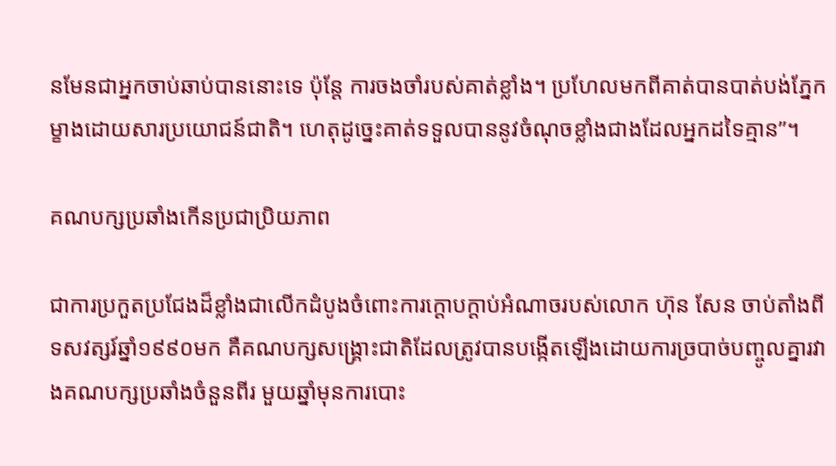នមែនជាអ្នកចាប់ឆាប់បាននោះទេ ប៉ុន្តែ ការចងចាំរបស់គាត់ខ្លាំង។ ប្រហែលមកពីគាត់បានបាត់បង់ភ្នែកម្ខាងដោយសារប្រយោជន៍ជាតិ។ ហេតុដូច្នេះគាត់ទទួលបាននូវចំណុចខ្លាំងជាងដែលអ្នកដទៃគ្មាន”។

គណបក្សប្រឆាំងកើនប្រជាប្រិយភាព

ជាការប្រកួតប្រជែងដ៏ខ្លាំងជាលើកដំបូងចំពោះការក្ដោបក្ដាប់អំណាចរបស់លោក ហ៊ុន សែន ចាប់តាំងពីទសវត្សរ៍ឆ្នាំ១៩៩០មក គឺគណបក្សសង្គ្រោះជាតិដែលត្រូវបានបង្កើតឡើងដោយការច្របាច់បញ្ចូលគ្នារវាងគណបក្សប្រឆាំងចំនួនពីរ មួយឆ្នាំមុនការបោះ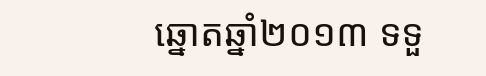ឆ្នោតឆ្នាំ២០១៣ ទទួ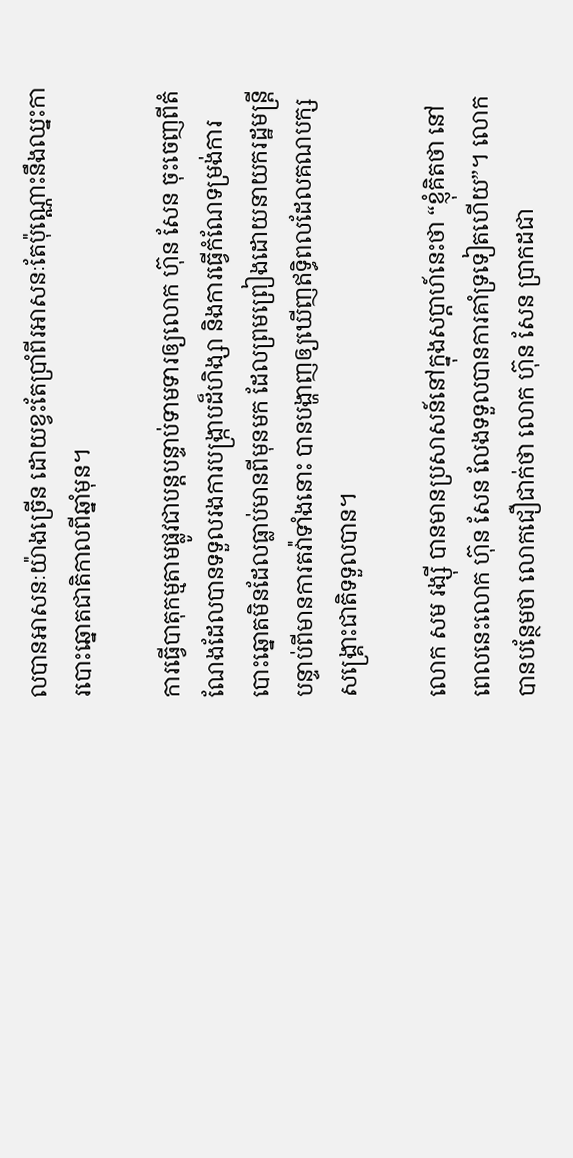លបានអាសនៈយ៉ាងច្រើន ដោយខ្វះតែប្រាំពីរអាសនៈតែប៉ុណ្ណោះនឹងឈ្នះការបោះឆ្នោតជាតិកាលពីឆ្នាំមុន។

ការធ្វើបាតុកម្មតាមផ្លូវជាបន្តបន្ទាប់ទាមទារឲ្យលោក ហ៊ុន សែន ចុះចេញពីតំណែងដែលបានទទួលរងការបង្ក្រាបដ៏ហិង្សា និងការធ្វើកំណែទម្រង់ការបោះឆ្នោតមិនដែលធ្លាប់មានពីមុនមក ដែលព្រមព្រៀងដោយនាយករដ្ឋមន្ត្រី បន្ទាប់ពីមានការតវ៉ាទាំងនោះ បានបង្ហាញឲ្យឃើញឥទ្ធិពលដែលគណបក្សសង្គ្រោះជាតិទទួលបាន។

លោក សម រង្ស៊ី បានមានប្រសាសន៍នៅក្នុងសប្តាហ៍នេះថា “ខ្ញុំគិតថា នៅពេលនេះលោក ហ៊ុន សែន លែងទទួលបានការគាំទ្រទៀតហើយ”។ លោកបានបន្ថែមថា លោកជឿជាក់ថា លោក ហ៊ុន សែន ប្រាកដជា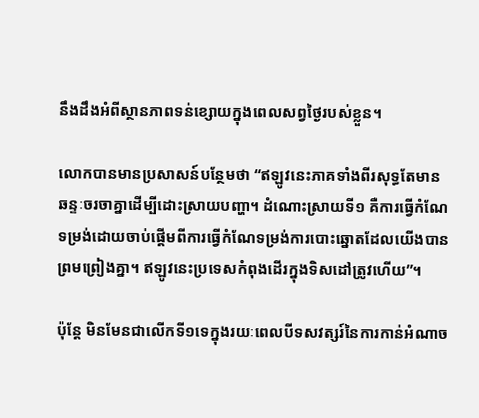នឹងដឹងអំពីស្ថានភាពទន់ខ្សោយក្នុងពេលសព្វថ្ងៃរបស់ខ្លួន។

លោកបានមានប្រសាសន៍បន្ថែមថា “ឥឡូវនេះភាគទាំងពីរសុទ្ធតែមានឆន្ទៈចរចាគ្នាដើម្បីដោះស្រាយបញ្ហា។ ដំណោះស្រាយទី១ គឺការធ្វើកំណែទម្រង់ដោយចាប់ផ្តើមពីការធ្វើកំណែទម្រង់ការបោះឆ្នោតដែលយើងបានព្រមព្រៀងគ្នា។ ឥឡូវនេះប្រទេសកំពុងដើរក្នុងទិសដៅត្រូវហើយ”។

ប៉ុន្តែ មិនមែនជាលើកទី១ទេក្នុងរយៈពេលបីទសវត្សរ៍នៃការកាន់អំណាច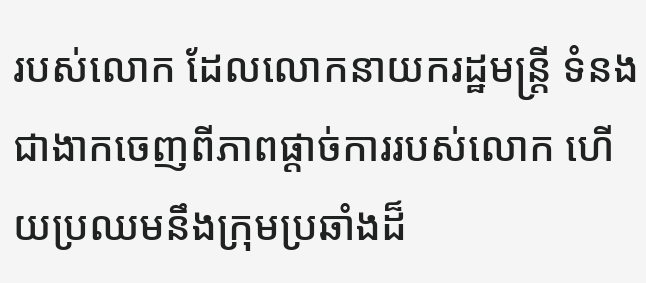របស់លោក ដែលលោកនាយករដ្ឋមន្ត្រី ទំនងជាងាកចេញពីភាពផ្តាច់ការរបស់លោក ហើយប្រឈមនឹងក្រុមប្រឆាំងដ៏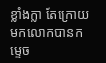ខ្លាំងក្លា តែក្រោយមកលោកបានកម្ទេច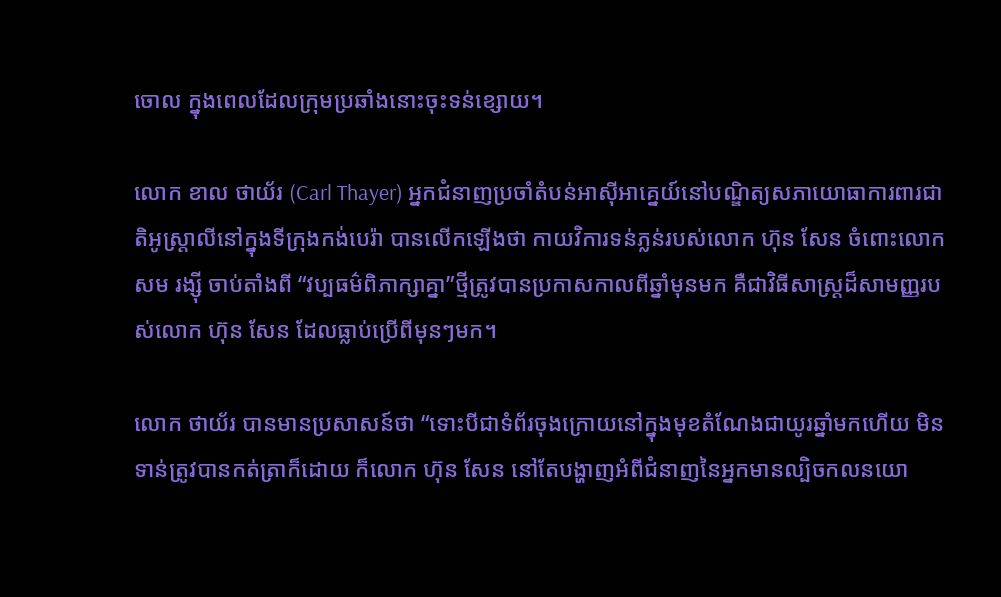ចោល ក្នុងពេលដែលក្រុមប្រឆាំងនោះចុះទន់ខ្សោយ។

លោក ខាល ថាយ័រ (Carl Thayer) អ្នកជំនាញប្រចាំតំបន់អាស៊ីអាគ្នេយ៍នៅបណ្ឌិត្យសភាយោធាការពារជាតិអូស្ត្រាលីនៅក្នុងទីក្រុងកង់បេរ៉ា បានលើកឡើងថា កាយវិការទន់ភ្លន់របស់លោក ហ៊ុន សែន ចំពោះលោក សម រង្ស៊ី ចាប់តាំងពី “វប្បធម៌ពិភាក្សាគ្នា”ថ្មីត្រូវបានប្រកាសកាលពីឆ្នាំមុនមក គឺជាវិធីសាស្ត្រដ៏សាមញ្ញរបស់លោក ហ៊ុន សែន ដែលធ្លាប់ប្រើពីមុនៗមក។

លោក ថាយ័រ បានមានប្រសាសន៍ថា “ទោះបីជាទំព័រចុងក្រោយនៅក្នុងមុខតំណែងជាយូរឆ្នាំមកហើយ មិនទាន់ត្រូវបានកត់ត្រាក៏ដោយ ក៏លោក ហ៊ុន សែន នៅតែបង្ហាញអំពីជំនាញនៃអ្នកមានល្បិចកលនយោ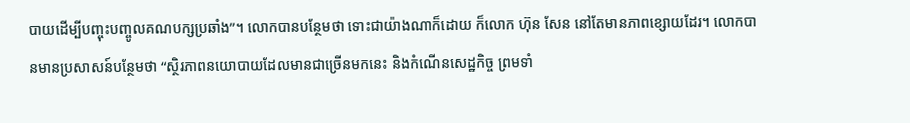បាយដើម្បីបញ្ចុះបញ្ចូលគណបក្សប្រឆាំង”។ លោកបានបន្ថែមថា ទោះជាយ៉ាងណាក៏ដោយ ក៏លោក ហ៊ុន សែន នៅតែមានភាពខ្សោយដែរ។ លោកបានមានប្រសាសន៍បន្ថែមថា “ស្ថិរភាពនយោបាយដែលមានជាច្រើនមកនេះ និងកំណើនសេដ្ឋកិច្ច ព្រមទាំ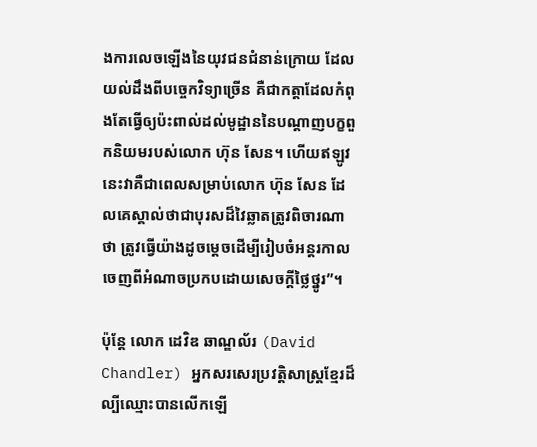ងការលេចឡើងនៃយុវជនជំនាន់ក្រោយ ដែលយល់ដឹងពីបច្ចេកវិទ្យាច្រើន គឺជាកត្តាដែលកំពុងតែធ្វើឲ្យប៉ះពាល់ដល់មូដ្ឋាននៃបណ្ដាញបក្ខពួកនិយមរបស់លោក ហ៊ុន សែន។ ហើយឥឡូវនេះវាគឺជាពេលសម្រាប់លោក ហ៊ុន សែន ដែលគេស្គាល់ថាជាបុរសដ៏វៃឆ្លាតត្រូវពិចារណាថា ត្រូវធ្វើយ៉ាងដូចម្តេចដើម្បីរៀបចំអន្តរកាលចេញពីអំណាចប្រកបដោយសេចក្តីថ្លៃថ្នូរ”។

ប៉ុន្តែ លោក ដេវិឌ ឆាណ្ឌល័រ (David Chandler) អ្នកសរសេរប្រវត្តិសាស្ត្រខ្មែរដ៏ល្បីឈ្មោះបានលើកឡើ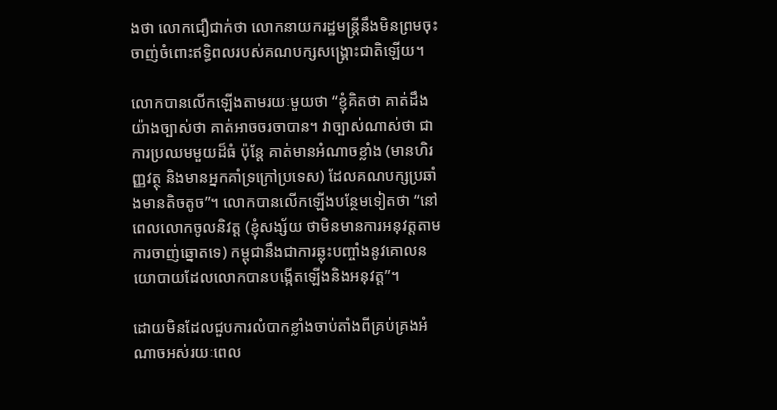ងថា លោកជឿជាក់ថា លោកនាយករដ្ឋមន្ត្រីនឹងមិនព្រមចុះចាញ់ចំពោះឥទ្ធិពលរបស់គណបក្សសង្គ្រោះជាតិឡើយ។

លោកបានលើកឡើងតាមរយៈមួយថា “ខ្ញុំគិតថា គាត់ដឹងយ៉ាងច្បាស់ថា គាត់អាចចរចាបាន។ វាច្បាស់ណាស់ថា ជាការប្រឈមមួយដ៏ធំ ប៉ុន្តែ គាត់មានអំណាចខ្លាំង (មានហិរញ្ញវត្ថុ និងមានអ្នកគាំទ្រក្រៅប្រទេស) ដែលគណបក្សប្រឆាំងមានតិចតូច”។ លោកបានលើកឡើងបន្ថែមទៀតថា “នៅពេលលោកចូលនិវត្ត (ខ្ញុំសង្ស័យ ថាមិនមានការអនុវត្តតាមការចាញ់ឆ្នោតទេ) កម្ពុជានឹងជាការឆ្លុះបញ្ចាំងនូវគោលនយោបាយដែលលោកបានបង្កើតឡើងនិងអនុវត្ត”។

ដោយមិនដែលជួបការលំបាកខ្លាំងចាប់តាំងពីគ្រប់គ្រងអំណាចអស់រយៈពេល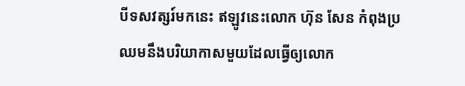បីទសវត្សរ៍មកនេះ ឥឡូវនេះលោក ហ៊ុន សែន កំពុងប្រឈមនឹងបរិយាកាសមួយដែលធ្វើឲ្យលោក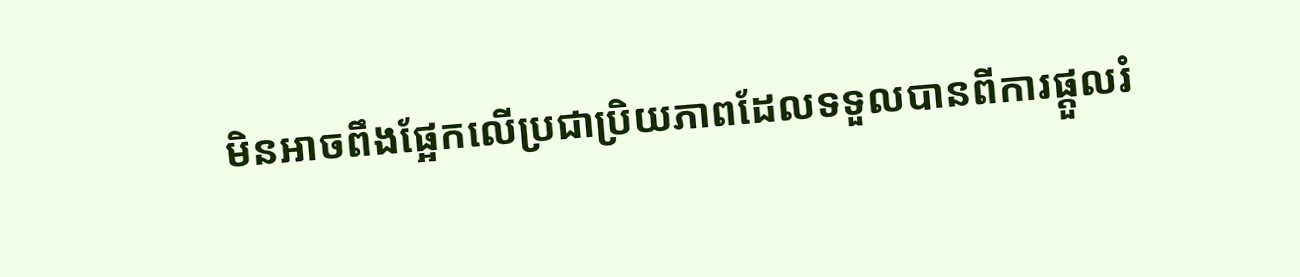មិនអាចពឹងផ្អែកលើប្រជាប្រិយភាពដែលទទួលបានពីការផ្តួលរំ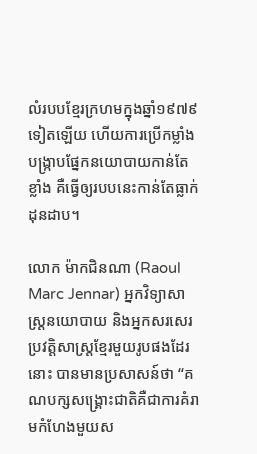លំរបបខ្មែរក្រហមក្នុងឆ្នាំ១៩៧៩ទៀតឡើយ ហើយការប្រើកម្លាំងបង្ក្រាបផ្នែកនយោបាយកាន់តែខ្លាំង គឺធ្វើឲ្យរបបនេះកាន់តែធ្លាក់ដុនដាប។

លោក ម៉ាកជិនណា (Raoul Marc Jennar) អ្នកវិទ្យាសាស្ត្រនយោបាយ និងអ្នកសរសេរប្រវត្តិសាស្ត្រខ្មែរមួយរូបផងដែរនោះ បានមានប្រសាសន៍ថា “គណបក្សសង្គ្រោះជាតិគឺជាការគំរាមកំហែងមួយស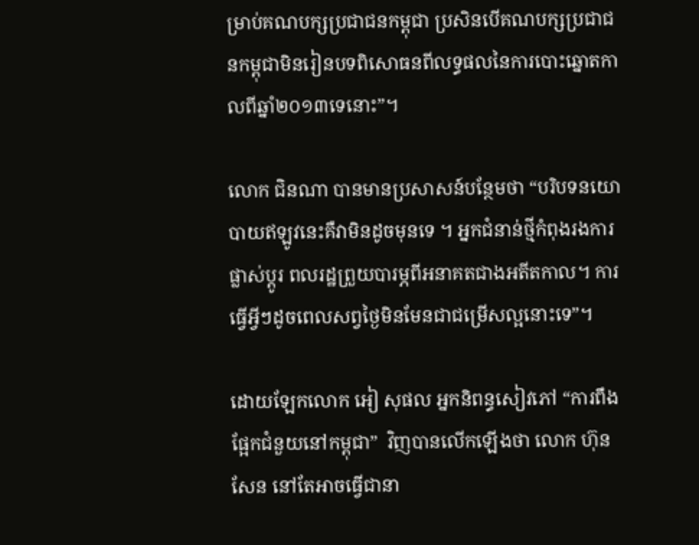ម្រាប់គណបក្សប្រជាជនកម្ពុជា ប្រសិនបើគណបក្សប្រជាជនកម្ពុជាមិនរៀនបទពិសោធនពីលទ្ធផលនៃការបោះឆ្នោតកាលពីឆ្នាំ២០១៣ទេនោះ”។

លោក ជិនណា បានមានប្រសាសន៍បន្ថែមថា “បរិបទនយោបាយឥឡូវនេះគឺវាមិនដូចមុនទេ ។ អ្នកជំនាន់ថ្មីកំពុងរងការផ្លាស់ប្តូរ ពលរដ្ឋព្រួយបារម្ភពីអនាគតជាងអតីតកាល។ ការធ្វើអ្វីៗដូចពេលសព្វថ្ងៃមិនមែនជាជម្រើសល្អនោះទេ”។

ដោយឡែកលោក អៀ សុផល អ្នកនិពន្ធសៀវភៅ “ការពឹងផ្អែកជំនួយនៅកម្ពុជា”  វិញបានលើកឡើងថា លោក ហ៊ុន សែន នៅតែអាចធ្វើជានា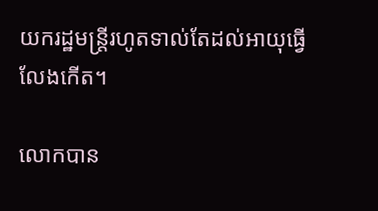យករដ្ឋមន្ត្រីរហូតទាល់តែដល់អាយុធ្វើលែងកើត។

លោកបាន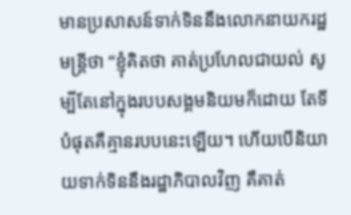មានប្រសាសន៍ទាក់ទិននឹងលោកនាយករដ្ឋមន្ត្រីថា “ខ្ញុំគិតថា គាត់ប្រហែលជាយល់ សូម្បីតែនៅក្នុងរបបសង្គមនិយមក៏ដោយ តែទីបំផុតគឺគ្មានរបបនេះឡើយ។ ហើយបើនិយាយទាក់ទិននឹងរដ្ឋាភិបាលវិញ គឺគាត់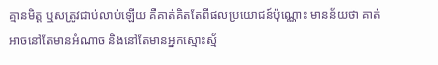គ្មានមិត្ត ឬសត្រូវជាប់លាប់ឡើយ គឺគាត់គិតតែពីផលប្រយោជន៍ប៉ុណ្ណោះ មានន័យថា គាត់អាចនៅតែមានអំណាច និងនៅតែមានអ្នកស្មោះស្ម័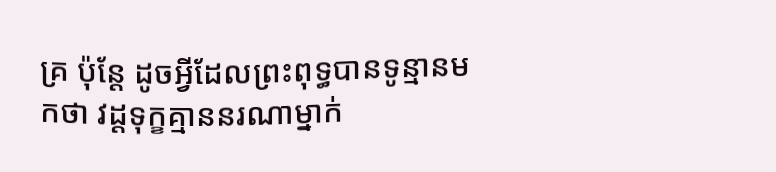គ្រ ប៉ុន្តែ ដូចអ្វីដែលព្រះពុទ្ធបានទូន្មានមកថា វដ្តទុក្ខគ្មាននរណាម្នាក់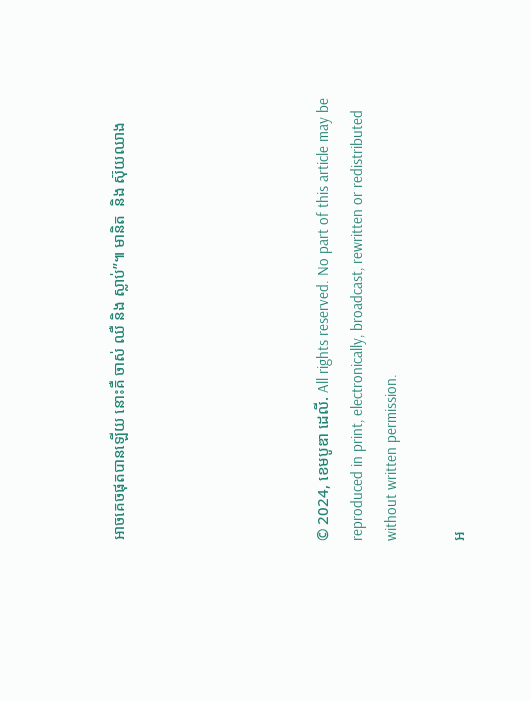អាចគេចផុតបានឡើយ នោះគឺ ចាស់ ឈឺ និង ស្លាប់”៕ មានិត  និង ស៊ុយឈាង





© 2024, ខេមបូឌា ដេលី. All rights reserved. No part of this article may be reproduced in print, electronically, broadcast, rewritten or redistributed without written permission.

អ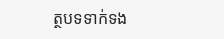ត្ថបទទាក់ទង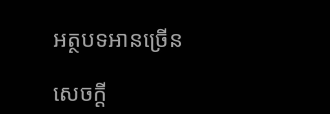អត្ថបទអានច្រើន

សេចក្ដី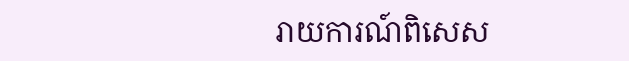រាយការណ៍ពិសេស